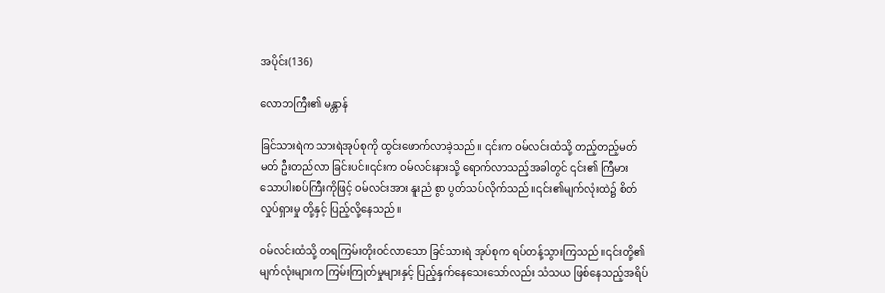အပိုင်း(136)

လောဘကြီး၏ မန္တာန်

ခြင်သားရဲက သားရဲအုပ်စုကို ထွင်းဖောက်လာခဲ့သည်။ ၎င်းက ဝမ်လင်းထံသို့ တည့်တည့်မတ်မတ် ဦးတည်လာ ခြင်းပင်။၎င်းက ဝမ်လင်းနားသို့ ရောက်လာသည့်အခါတွင် ၎င်း၏ ကြီမားသောပါးစပ်ကြီးကိုဖြင့် ဝမ်လင်းအား နူးညံ စွာ ပွတ်သပ်လိုက်သည်။၎င်း၏မျက်လုံးထဲ၌ စိတ်လှုပ်ရှားမှု တို့နှင့် ပြည့်လို့နေသည်။

ဝမ်လင်းထံသို့ တရကြမ်းတိုးဝင်လာသော ခြင်သားရဲ အုပ်စုက ရပ်တန့်သွားကြသည်။၎င်းတို့၏ မျက်လုံးများက ကြမ်းကြုတ်မှုများနှင့် ပြည့်နှက်နေသေးသော်လည်း သံသယ ဖြစ်နေသည့်အရိပ်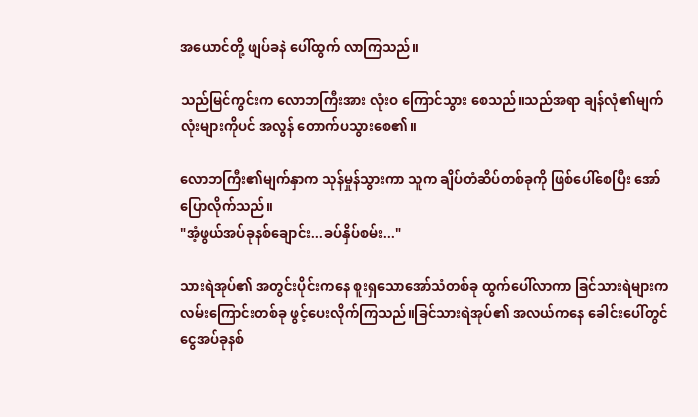အယောင်တို့ ဖျပ်ခနဲ ပေါ်ထွက် လာကြသည်။

သည်မြင်ကွင်းက လောဘကြီးအား လုံးဝ ကြောင်သွား စေသည်။သည်အရာ ချန်လုံ၏မျက်လုံးများကိုပင် အလွန် တောက်ပသွားစေ၏။

လောဘကြီး၏မျက်နှာက သုန်မှုန်သွားကာ သူက ချိပ်တံဆိပ်တစ်ခုကို ဖြစ်ပေါ်စေပြီး အော်ပြောလိုက်သည်။
"အံ့ဖွယ်အပ်ခုနစ်ချောင်း...ခပ်နှိပ်စမ်း..."

သားရဲအုပ်၏ အတွင်းပိုင်းကနေ စူးရှသောအော်သံတစ်ခု ထွက်ပေါ်လာကာ ခြင်သားရဲများက လမ်းကြောင်းတစ်ခု ဖွင့်ပေးလိုက်ကြသည်။ခြင်သားရဲအုပ်၏ အလယ်ကနေ ခေါင်းပေါ်တွင် ငွေအပ်ခုနစ်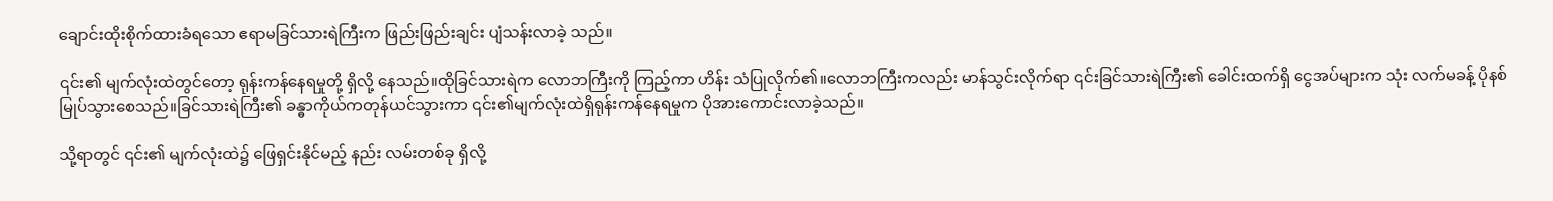ချောင်းထိုးစိုက်ထားခံရသော ဧရာမခြင်သားရဲကြီးက ဖြည်းဖြည်းချင်း ပျံသန်းလာခဲ့ သည်။

၎င်း၏ မျက်လုံးထဲတွင်တော့ ရုန်းကန်နေရမှုတို့ ရှိလို့ နေသည်။ထိုခြင်သားရဲက လောဘကြီးကို ကြည့်ကာ ဟိန်း သံပြုလိုက်၏။လောဘကြီးကလည်း မာန်သွင်းလိုက်ရာ ၎င်းခြင်သားရဲကြီး၏ ခေါင်းထက်ရှိ ငွေအပ်များက သုံး လက်မခန့် ပိုနစ်မြုပ်သွားစေသည်။ခြင်သားရဲကြီး၏ ခန္ဓာကိုယ်ကတုန်ယင်သွားကာ ၎င်း၏မျက်လုံးထဲရှိရုန်းကန်နေရမှုက ပိုအားကောင်းလာခဲ့သည်။

သို့ရာတွင် ၎င်း၏ မျက်လုံးထဲ၌ ဖြေရှင်းနိုင်မည့် နည်း လမ်းတစ်ခု ရှိလို့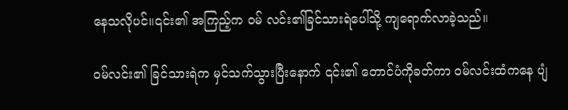နေသလိုပင်။၎င်း၏ အကြည့်က ဝမ် လင်း၏ခြင်သားရဲပေါ်သို့ ကျရောက်လာခဲ့သည်။

ဝမ်လင်း၏ ခြင်သားရဲက မှင်သက်သွားပြီးနောက် ၎င်း၏ တောင်ပံကိုခတ်ကာ ဝမ်လင်းထံကနေ ပျံ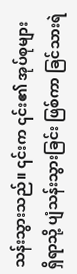သန်းသွားသည်။ ၎င်းက ၎င်း၏ အုပ်စုများ ရှိရာသို့ ပျံသန်းသွားခြင်း ဖြစ်ကာ ခြင်သားရဲ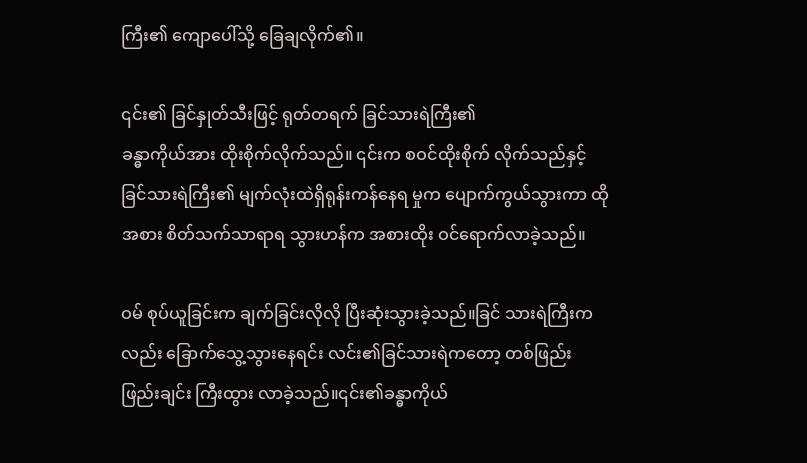ကြီး၏ ကျောပေါ်သို့ ခြေချလိုက်၏။

၎င်း၏ ခြင်နှုတ်သီးဖြင့် ရုတ်တရက် ခြင်သားရဲကြီး၏
ခန္ဓာကိုယ်အား ထိုးစိုက်လိုက်သည်။ ၎င်းက စဝင်ထိုးစိုက် လိုက်သည်နှင့် ခြင်သားရဲကြီး၏ မျက်လုံးထဲရှိရုန်းကန်နေရ မှုက ပျောက်ကွယ်သွားကာ ထိုအစား စိတ်သက်သာရာရ သွားဟန်က အစားထိုး ဝင်ရောက်လာခဲ့သည်။

ဝမ် စုပ်ယူခြင်းက ချက်ခြင်းလိုလို ပြီးဆုံးသွားခဲ့သည်။ခြင် သားရဲကြီးကလည်း ခြောက်သွေ့သွားနေရင်း လင်း၏ခြင်သားရဲကတော့ တစ်ဖြည်းဖြည်းချင်း ကြီးထွား လာခဲ့သည်။၎င်း၏ခန္ဓာကိုယ်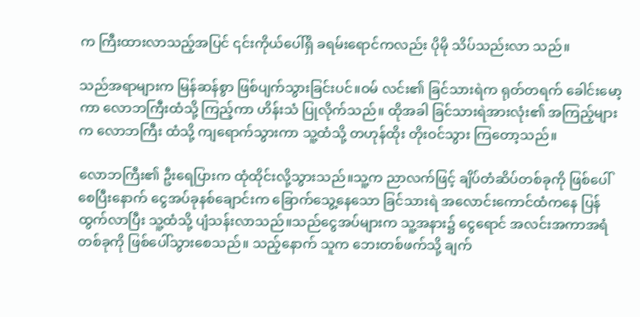က ကြီးထားလာသည့်အပြင် ၎င်းကိုယ်ပေါ်ရှိ ခရမ်းရောင်ကလည်း ပိုမို သိပ်သည်းလာ သည်။

သည်အရာများက မြန်ဆန်စွာ ဖြစ်ပျက်သွားခြင်းပင်။ဝမ် လင်း၏ ခြင်သားရဲက ရုတ်တရက် ခေါင်းမော့ကာ လောဘကြီးထံသို့ ကြည့်ကာ ဟိန်းသံ ပြုလိုက်သည်။ ထိုအခါ ခြင်သားရဲအားလုံး၏ အကြည့်များက လောဘကြီး ထံသို့ ကျရောက်သွားကာ သူ့ထံသို့ တဟုန်ထိုး တိုးဝင်သွား ကြတော့သည်။

လောဘကြီး၏ ဦးရေပြားက ထုံထိုင်းလို့သွားသည်။သူ့က ညာလက်ဖြင့် ချိပ်တံဆိပ်တစ်ခုကို ဖြစ်ပေါ်စေပြီးနောက် ငွေအပ်ခုနစ်ချောင်းက ခြောက်သွေ့နေသော ခြင်သားရဲ အလောင်းကောင်ထံကနေ ပြန်ထွက်လာပြီး သူ့ထံသို့ ပျံသန်းလာသည်။သည်ငွေအပ်များက သူ့အနား၌ ငွေရောင် အလင်းအကာအရံတစ်ခုကို ဖြစ်ပေါ်သွားစေသည်။ သည့်နောက် သူက ဘေးတစ်ဖက်သို့ ချက်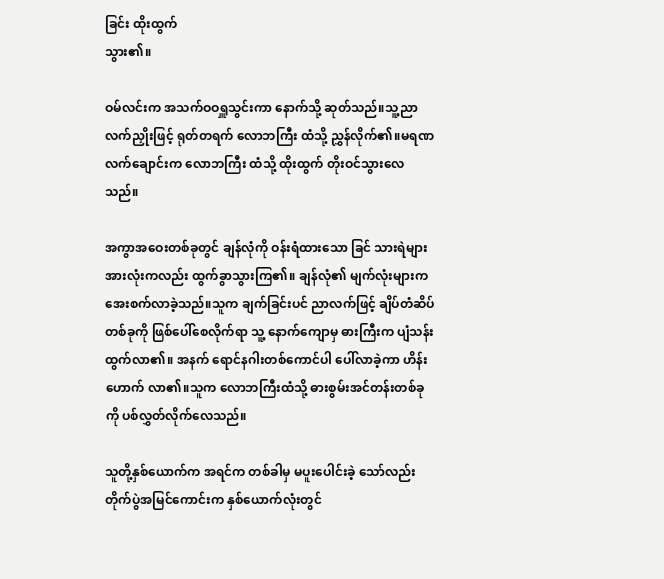ခြင်း ထိုးထွက်
သွား၏။

ဝမ်လင်းက အသက်ဝဝရှူသွင်းကာ နောက်သို့ ဆုတ်သည်။သူ့ညာလက်ညှိုးဖြင့် ရုတ်တရက် လောဘကြီး ထံသို့ ညွှန်လိုက်၏။မရဏလက်ချောင်းက လောဘကြီး ထံသို့ ထိုးထွက် တိုးဝင်သွားလေသည်။

အကွာအဝေးတစ်ခုတွင် ချန်လုံကို ဝန်းရံထားသော ခြင် သားရဲများအားလုံးကလည်း ထွက်ခွာသွားကြ၏။ ချန်လုံ၏ မျက်လုံးများက အေးစက်လာခဲ့သည်။သူက ချက်ခြင်းပင် ညာလက်ဖြင့် ချိပ်တံဆိပ်တစ်ခုကို ဖြစ်ပေါ်စေလိုက်ရာ သူ့ နောက်ကျောမှ ဓားကြီးက ပျံသန်းထွက်လာ၏။ အနက် ရောင်နဂါးတစ်ကောင်ပါ ပေါ်လာခဲ့ကာ ဟိန်းဟောက် လာ၏။သူက လောဘကြီးထံသို့ ဓားစွမ်းအင်တန်းတစ်ခုကို ပစ်လွှတ်လိုက်လေသည်။

သူတို့နှစ်ယောက်က အရင်က တစ်ခါမှ မပူးပေါင်းခဲ့ သော်လည်း တိုက်ပွဲအမြင်ကောင်းက နှစ်ယောက်လုံးတွင်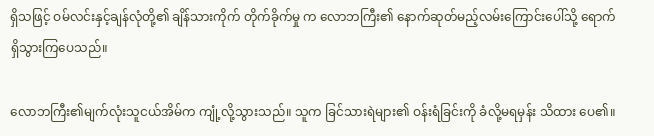ရှိသဖြင့် ဝမ်လင်းနှင့်ချန်လုံတို့၏ ချိန်သားကိုက် တိုက်ခိုက်မှု က လောဘကြီး၏ နောက်ဆုတ်မည့်လမ်းကြောင်းပေါ်သို့ ရောက်ရှိသွားကြပေသည်။

လောဘကြီး၏မျက်လုံးသူငယ်အိမ်က ကျုံ့လို့သွားသည်။ သူက ခြင်သားရဲများ၏ ဝန်းရံခြင်းကို ခံလို့မရမှန်း သိထား ပေ၏။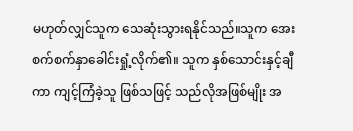မဟုတ်လျှင်သူက သေဆုံးသွားရနိုင်သည်။သူက အေးစက်စက်နှာခေါင်းရှုံ့လိုက်၏။ သူက နှစ်သောင်းနှင့်ချီ
ကာ ကျင့်ကြံခဲ့သူ ဖြစ်သဖြင့် သည်လိုအဖြစ်မျိုး အ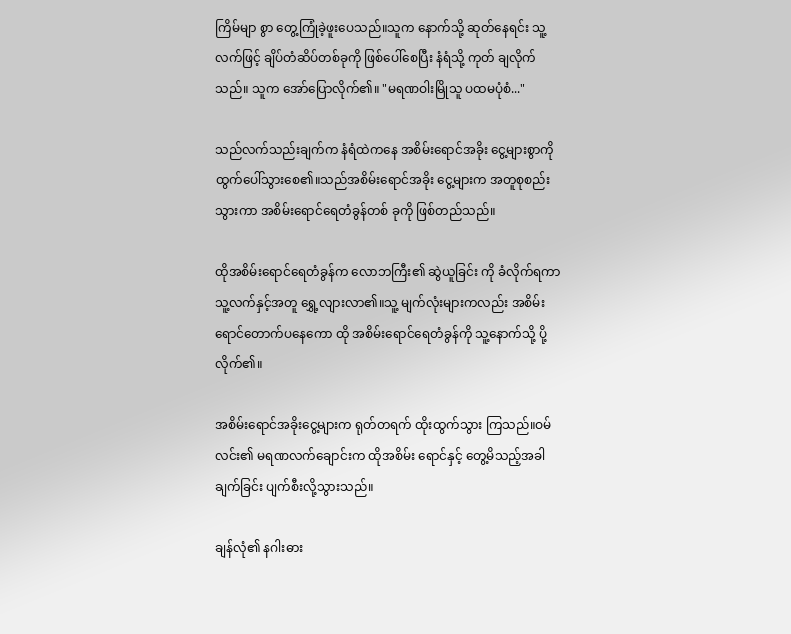ကြိမ်မျာ စွာ တွေ့ကြုံခဲ့ဖူးပေသည်။သူက နောက်သို့ ဆုတ်နေရင်း သူ့ လက်ဖြင့် ချိပ်တံဆိပ်တစ်ခုကို ဖြစ်ပေါ်စေပြီး နံရံသို့ ကုတ် ချလိုက်သည်။ သူက အော်ပြောလိုက်၏။ "မရဏဝါးမြိုသူ ပထမပုံစံ..."

သည်လက်သည်းချက်က နံရံထဲကနေ အစိမ်းရောင်အခိုး ငွေ့များစွာကို ထွက်ပေါ်သွားစေ၏။သည်အစိမ်းရောင်အခိုး ငွေ့များက အတူစုစည်းသွားကာ အစိမ်းရောင်ရေတံခွန်တစ် ခုကို ဖြစ်တည်သည်။

ထိုအစိမ်းရောင်ရေတံခွန်က လောဘကြီး၏ ဆွဲယူခြင်း ကို ခံလိုက်ရကာ သူ့လက်နှင့်အတူ ရွှေ့လျားလာ၏။သူ့ မျက်လုံးများကလည်း အစိမ်းရောင်တောက်ပနေကော ထို အစိမ်းရောင်ရေတံခွန်ကို သူ့နောက်သို့ ပို့လိုက်၏။

အစိမ်းရောင်အခိုးငွေ့များက ရုတ်တရက် ထိုးထွက်သွား ကြသည်။ဝမ်လင်း၏ မရဏလက်ချောင်းက ထိုအစိမ်း ရောင်နှင့် တွေ့မိသည့်အခါ ချက်ခြင်း ပျက်စီးလို့သွားသည်။

ချန်လုံ၏ နဂါးဓား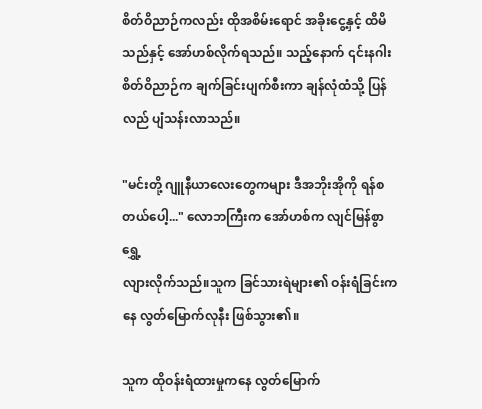စိတ်ဝိညာဉ်ကလည်း ထိုအစိမ်းရောင် အခိုးငွေ့နှင့် ထိမိသည်နှင့် အော်ဟစ်လိုက်ရသည်။ သည့်နောက် ၎င်းနဂါးစိတ်ဝိညာဉ်က ချက်ခြင်းပျက်စီးကာ ချန်လုံထံသို့ ပြန်လည် ပျံသန်းလာသည်။

"မင်းတို့ ဂျူနီယာလေးတွေကများ ဒီအဘိုးအိုကို ရန်စ တယ်ပေါ့..." လောဘကြီးက အော်ဟစ်က လျင်မြန်စွာ ရွှေ့
လျားလိုက်သည်။သူက ခြင်သားရဲများ၏ ဝန်းရံခြင်းကနေ လွတ်မြောက်လုနီး ဖြစ်သွား၏။

သူက ထိုဝန်းရံထားမှုကနေ လွတ်မြောက်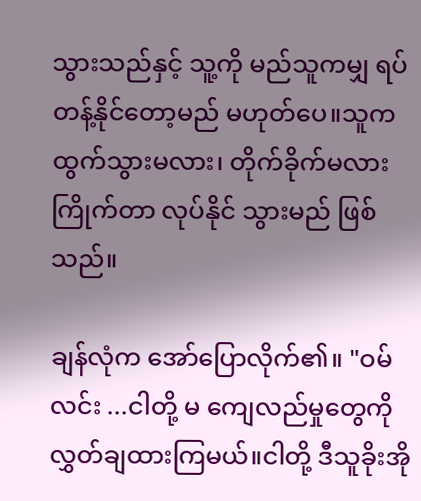သွားသည်နှင့် သူ့ကို မည်သူကမျှ ရပ်တန့်နိုင်တော့မည် မဟုတ်ပေ။သူက ထွက်သွားမလား၊ တိုက်ခိုက်မလား ကြိုက်တာ လုပ်နိုင် သွားမည် ဖြစ်သည်။

ချန်လုံက အော်ပြောလိုက်၏။ "ဝမ်လင်း ...ငါတို့ မ ကျေလည်မှုတွေကို လွှတ်ချထားကြမယ်။ငါတို့ ဒီသူခိုးအို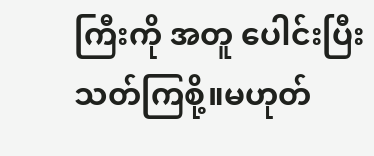ကြီးကို အတူ ပေါင်းပြီး သတ်ကြစို့။မဟုတ်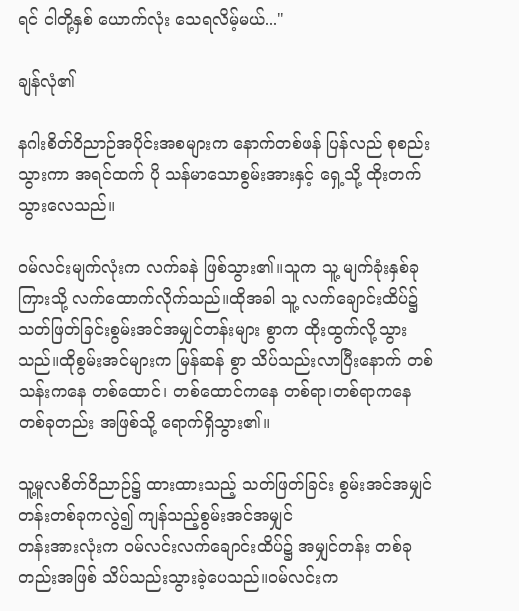ရင် ငါတို့နှစ် ယောက်လုံး သေရလိမ့်မယ်..."

ချန်လုံ၏

နဂါးစိတ်ဝိညာဉ်အပိုင်းအစများက နောက်တစ်ဖန် ပြန်လည် စုစည်းသွားကာ အရင်ထက် ပို သန်မာသောစွမ်းအားနှင့် ရှေ့သို့ ထိုးတက်သွားလေသည်။

ဝမ်လင်းမျက်လုံးက လက်ခနဲ ဖြစ်သွား၏။သူက သူ့ မျက်ခုံးနှစ်ခုကြားသို့ လက်ထောက်လိုက်သည်။ထိုအခါ သူ့ လက်ချောင်းထိပ်၌ သတ်ဖြတ်ခြင်းစွမ်းအင်အမျှင်တန်းများ စွာက ထိုးထွက်လို့သွားသည်။ထိုစွမ်းအင်များက မြန်ဆန် စွာ သိပ်သည်းလာပြီးနောက် တစ်သန်းကနေ တစ်ထောင်၊ တစ်ထောင်ကနေ တစ်ရာ၊တစ်ရာကနေ တစ်ခုတည်း အဖြစ်သို့ ရောက်ရှိသွား၏။

သူ့မူလစိတ်ဝိညာဉ်၌ ထားထားသည့် သတ်ဖြတ်ခြင်း စွမ်းအင်အမျှင်တန်းတစ်ခုကလွဲ၍ ကျန်သည့်စွမ်းအင်အမျှင်
တန်းအားလုံးက ဝမ်လင်းလက်ချောင်းထိပ်၌ အမျှင်တန်း တစ်ခုတည်းအဖြစ် သိပ်သည်းသွားခဲ့ပေသည်။ဝမ်လင်းက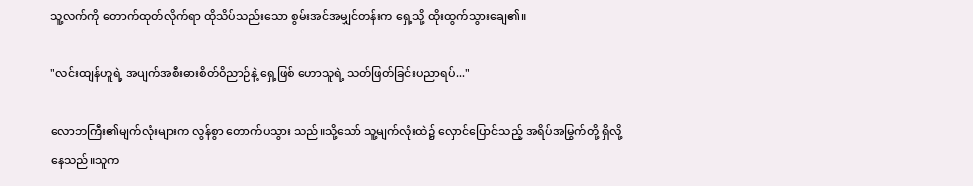သူ့လက်ကို တောက်ထုတ်လိုက်ရာ ထိုသိပ်သည်းသော စွမ်းအင်အမျှင်တန်းက ရှေ့သို့ ထိုးထွက်သွားချေ၏။

"လင်းထျန်ဟူရဲ့ အပျက်အစီးဓားစိတ်ဝိညာဉ်နဲ့ ရှေ့ဖြစ် ဟောသူရဲ့ သတ်ဖြတ်ခြင်းပညာရပ်..."

လောဘကြီး၏မျက်လုံးများက လွန်စွာ တောက်ပသွား သည်။သို့သော် သူ့မျက်လုံးထဲ၌ လှောင်ပြောင်သည့် အရိပ်အမြွက်တို့ ရှိလို့နေသည်။သူက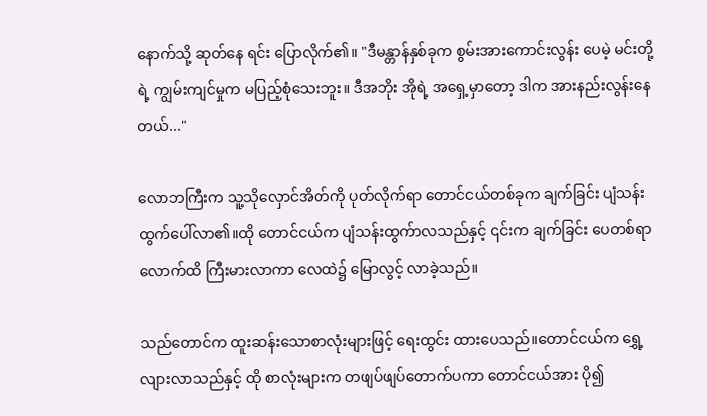နောက်သို့ ဆုတ်နေ ရင်း ပြောလိုက်၏။ "ဒီမန္တာန်နှစ်ခုက စွမ်းအားကောင်းလွန်း ပေမဲ့ မင်းတို့ရဲ့ ကျွမ်းကျင်မှုက မပြည့်စုံသေးဘူး။ ဒီအဘိုး အိုရဲ့ အရှေ့မှာတော့ ဒါက အားနည်းလွန်းနေတယ်..."

လောဘကြီးက သူ့သိုလှောင်အိတ်ကို ပုတ်လိုက်ရာ တောင်ငယ်တစ်ခုက ချက်ခြင်း ပျံသန်းထွက်ပေါ်လာ၏။ထို တောင်ငယ်က ပျံသန်းထွက်ာလသည်နှင့် ၎င်းက ချက်ခြင်း ပေတစ်ရာလောက်ထိ ကြီးမားလာကာ လေထဲ၌ မြောလွင့် လာခဲ့သည်။

သည်တောင်က ထူးဆန်းသောစာလုံးများဖြင့် ရေးထွင်း ထားပေသည်။တောင်ငယ်က ရွှေ့လျားလာသည်နှင့် ထို စာလုံးများက တဖျပ်ဖျပ်တောက်ပကာ တောင်ငယ်အား ပို၍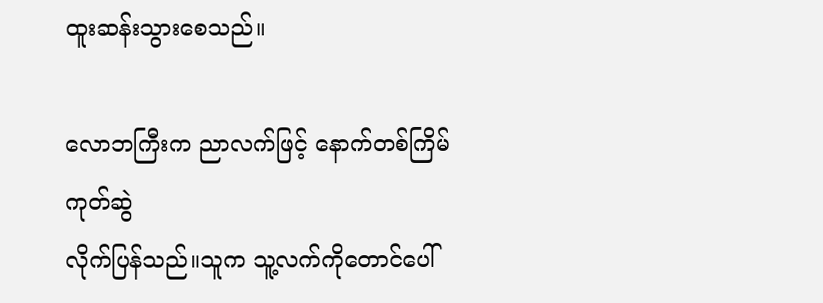ထူးဆန်းသွားစေသည်။

လောဘကြီးက ညာလက်ဖြင့် နောက်တစ်ကြိမ် ကုတ်ဆွဲ
လိုက်ပြန်သည်။သူက သူ့လက်ကိုတောင်ပေါ်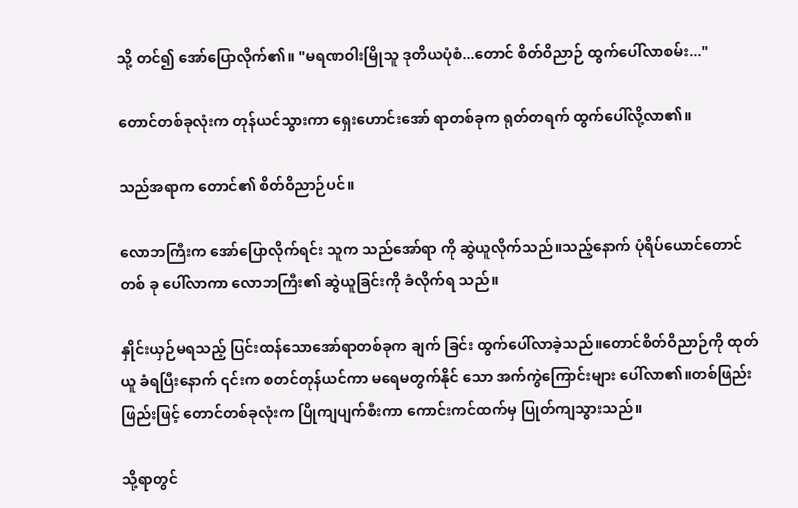သို့ တင်၍ အော်ပြောလိုက်၏။ "မရဏဝါးမြိုသူ ဒုတိယပုံစံ...တောင် စိတ်ဝိညာဉ် ထွက်ပေါ်လာစမ်း..."

တောင်တစ်ခုလုံးက တုန်ယင်သွားကာ ရှေးဟောင်းအော် ရာတစ်ခုက ရုတ်တရက် ထွက်ပေါ်လို့လာ၏။

သည်အရာက တောင်၏ စိတ်ဝိညာဉ်ပင်။

လောဘကြီးက အော်ပြောလိုက်ရင်း သူက သည်အော်ရာ ကို ဆွဲယူလိုက်သည်။သည့်နောက် ပုံရိပ်ယောင်တောင်တစ် ခု ပေါ်လာကာ လောဘကြီး၏ ဆွဲယူခြင်းကို ခံလိုက်ရ သည်။

နှိုင်းယှဉ်မရသည့် ပြင်းထန်သောအော်ရာတစ်ခုက ချက် ခြင်း ထွက်ပေါ်လာခဲ့သည်။တောင်စိတ်ဝိညာဉ်ကို ထုတ်ယူ ခံရပြီးနောက် ၎င်းက စတင်တုန်ယင်ကာ မရေမတွက်နိုင် သော အက်ကွဲကြောင်းများ ပေါ်လာ၏။တစ်ဖြည်းဖြည်းဖြင့် တောင်တစ်ခုလုံးက ပြိုကျပျက်စီးကာ ကောင်းကင်ထက်မှ ပြုတ်ကျသွားသည်။

သို့ရာတွင်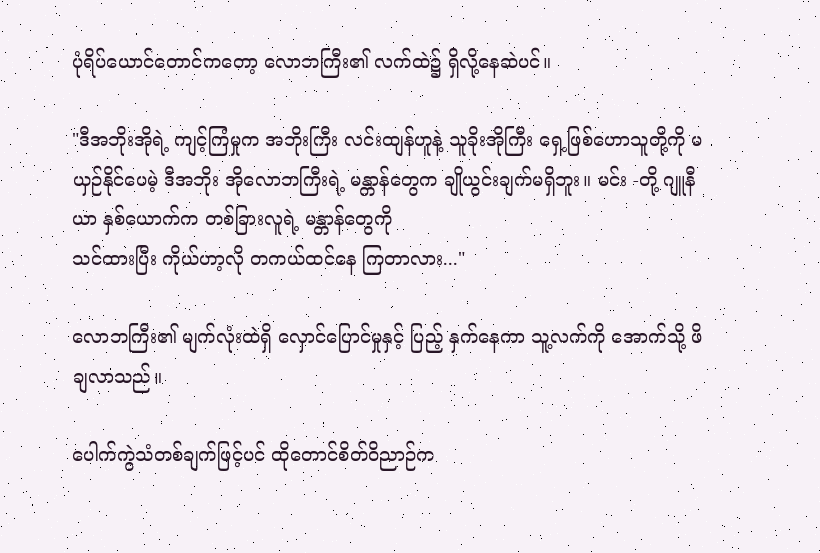ပုံရိပ်ယောင်တောင်ကတော့ လောဘကြီး၏ လက်ထဲ၌ ရှိလို့နေဆဲပင်။

"ဒီအဘိုးအိုရဲ့ ကျင့်ကြံမှုက အဘိုးကြီး လင်းထျန်ဟူနဲ့ သူခိုးအိုကြီး ရှေ့ဖြစ်ဟောသူတို့ကို မယှဉ်နိုင်ပေမဲ့ ဒီအဘိုး အိုလောဘကြီးရဲ့ မန္တာန်တွေက ချိုယွင်းချက်မရှိဘူး။ မင်း -တို့ ဂျူနီယာ နှစ်ယောက်က တစ်ခြားလူရဲ့ မန္တာန်တွေကို
သင်ထားပြီး ကိုယ်ဟာ့လို တကယ်ထင်နေ ကြတာလား..."

လောဘကြီး၏ မျက်လုံးထဲရှိ လှောင်ပြောင်မှုနှင့် ပြည့် နှက်နေကာ သူ့လက်ကို အောက်သို့ ဖိချလာသည်။

ပေါက်ကွဲသံတစ်ချက်ဖြင့်ပင် ထိုတောင်စိတ်ဝိညာဉ်က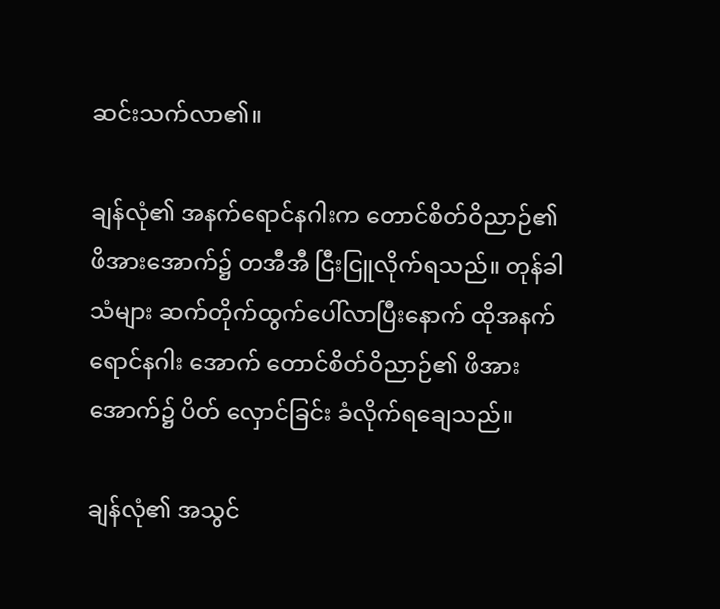ဆင်းသက်လာ၏။

ချန်လုံ၏ အနက်ရောင်နဂါးက တောင်စိတ်ဝိညာဉ်၏ ဖိအားအောက်၌ တအီအီ ငြီးငြူလိုက်ရသည်။ တုန်ခါသံများ ဆက်တိုက်ထွက်ပေါ်လာပြီးနောက် ထိုအနက်ရောင်နဂါး အောက် တောင်စိတ်ဝိညာဉ်၏ ဖိအားအောက်၌ ပိတ် လှောင်ခြင်း ခံလိုက်ရချေသည်။

ချန်လုံ၏ အသွင်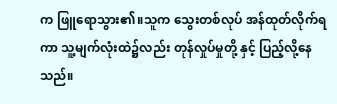က ဖြူရောသွား၏။သူက သွေးတစ်လုပ် အန်ထုတ်လိုက်ရကာ သူ့မျက်လုံးထဲ၌လည်း တုန်လှုပ်မှုတို့ နှင့် ပြည့်လို့နေသည်။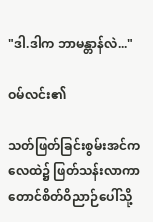"ဒါ.ဒါက ဘာမန္တာန်လဲ..."

ဝမ်လင်း၏

သတ်ဖြတ်ခြင်းစွမ်းအင်က လေထဲ၌ ဖြတ်သန်းလာကာ တောင်စိတ်ဝိညာဉ်ပေါ်သို့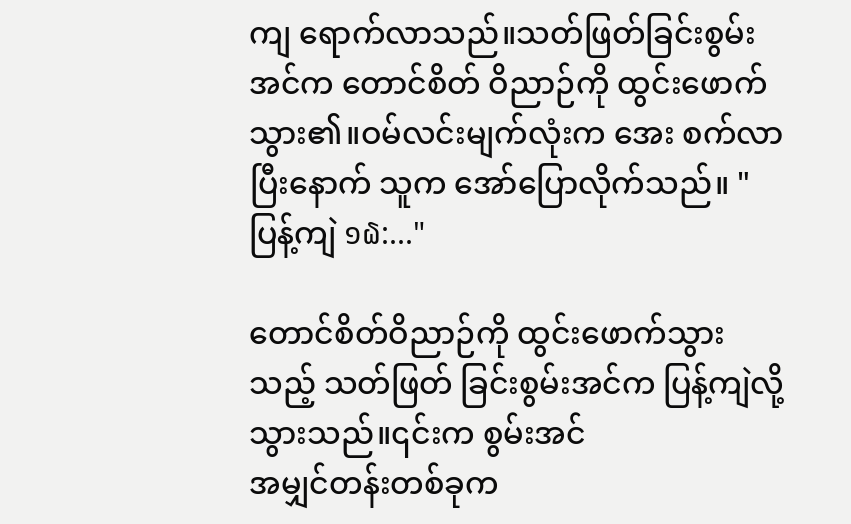ကျ ရောက်လာသည်။သတ်ဖြတ်ခြင်းစွမ်းအင်က တောင်စိတ် ဝိညာဉ်ကို ထွင်းဖောက်သွား၏။ဝမ်လင်းမျက်လုံးက အေး စက်လာပြီးနောက် သူက အော်ပြောလိုက်သည်။ " ပြန့်ကျဲ ໑໖:..."

တောင်စိတ်ဝိညာဉ်ကို ထွင်းဖောက်သွားသည့် သတ်ဖြတ် ခြင်းစွမ်းအင်က ပြန့်ကျဲလို့သွားသည်။၎င်းက စွမ်းအင်
အမျှင်တန်းတစ်ခုက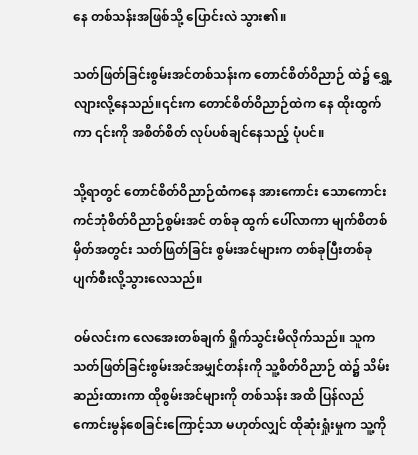နေ တစ်သန်းအဖြစ်သို့ ပြောင်းလဲ သွား၏။

သတ်ဖြတ်ခြင်းစွမ်းအင်တစ်သန်းက တောင်စိတ်ဝိညာဉ် ထဲ၌ ရွှေ့လျားလို့နေသည်။၎င်းက တောင်စိတ်ဝိညာဉ်ထဲက နေ ထိုးထွက်ကာ ၎င်းကို အစိတ်စိတ် လုပ်ပစ်ချင်နေသည့် ပုံပင်။

သို့ရာတွင် တောင်စိတ်ဝိညာဉ်ထံကနေ အားကောင်း သောကောင်းကင်ဘုံစိတ်ဝိညာဉ်စွမ်းအင် တစ်ခု ထွက် ပေါ်လာကာ မျက်စိတစ်မှိတ်အတွင်း သတ်ဖြတ်ခြင်း စွမ်းအင်များက တစ်ခုပြီးတစ်ခု ပျက်စီးလို့သွားလေသည်။

ဝမ်လင်းက လေအေးတစ်ချက် ရှိုက်သွင်းမိလိုက်သည်။ သူက သတ်ဖြတ်ခြင်းစွမ်းအင်အမျှင်တန်းကို သူ့စိတ်ဝိညာဉ် ထဲ၌ သိမ်းဆည်းထားကာ ထိုစွမ်းအင်များကို တစ်သန်း အထိ ပြန်လည်ကောင်းမွန်စေခြင်းကြောင့်သာ မဟုတ်လျှင် ထိုဆုံးရှုံးမှုက သူ့ကို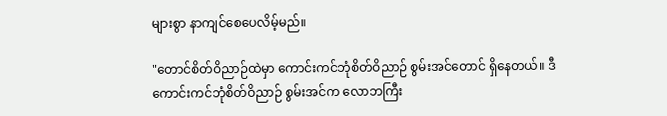များစွာ နာကျင်စေပေလိမ့်မည်။

"တောင်စိတ်ဝိညာဉ်ထဲမှာ ကောင်းကင်ဘုံစိတ်ဝိညာဉ် စွမ်းအင်တောင် ရှိနေတယ်။ ဒီကောင်းကင်ဘုံစိတ်ဝိညာဉ် စွမ်းအင်က လောဘကြီး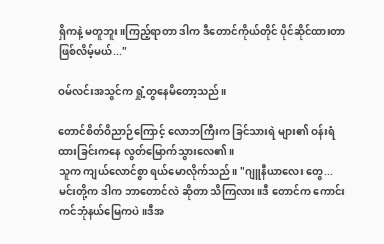ရှိကနဲ့ မတူဘူး။ကြည့်ရာတာ ဒါက ဒီတောင်ကိုယ်တိုင် ပိုင်ဆိုင်ထားတာ ဖြစ်လိမ့်မယ်..."

ဝမ်လင်းအသွင်က ရှုံ့တွနေမိတော့သည်။

တောင်စိတ်ဝိညာဉ်ကြောင့် လောဘကြီးက ခြင်သားရဲ များ၏ ဝန်းရံထားခြင်းကနေ လွတ်မြောက်သွားလေ၏။
သူက ကျယ်လောင်စွာ ရယ်မောလိုက်သည်။ "ဂျူနီယာလေး တွေ...မင်းတို့က ဒါက ဘာတောင်လဲ ဆိုတာ သိကြလား။ဒီ တောင်က ကောင်းကင်ဘုံနယ်မြေကပဲ။ဒီအ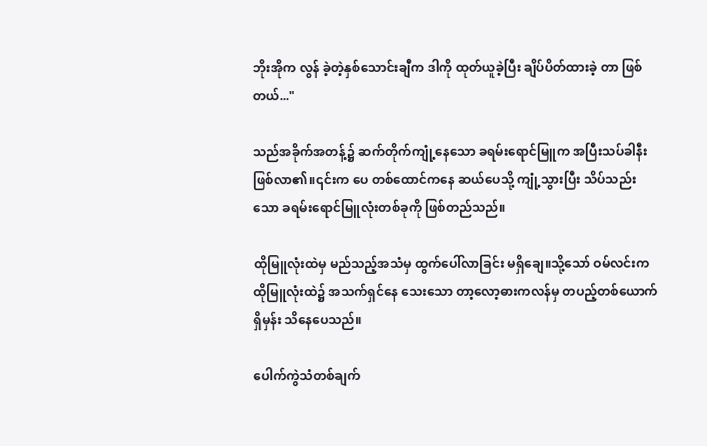ဘိုးအိုက လွန် ခဲ့တဲ့နှစ်သောင်းချီက ဒါကို ထုတ်ယူခဲ့ပြီး ချိပ်ပိတ်ထားခဲ့ တာ ဖြစ်တယ်..."

သည်အခိုက်အတန့်၌ ဆက်တိုက်ကျုံ့နေသော ခရမ်းရောင်မြူက အပြီးသပ်ခါနီး ဖြစ်လာ၏။၎င်းက ပေ တစ်ထောင်ကနေ ဆယ်ပေသို့ ကျုံ့သွားပြီး သိပ်သည်းသော ခရမ်းရောင်မြူလုံးတစ်ခုကို ဖြစ်တည်သည်။

ထိုမြူလုံးထဲမှ မည်သည့်အသံမှ ထွက်ပေါ်လာခြင်း မရှိချေ။သို့သော် ဝမ်လင်းက ထိုမြူလုံးထဲ၌ အသက်ရှင်နေ သေးသော တာ့လော့ဓားကလန်မှ တပည့်တစ်ယောက်ရှိမှန်း သိနေပေသည်။

ပေါက်ကွဲသံတစ်ချက်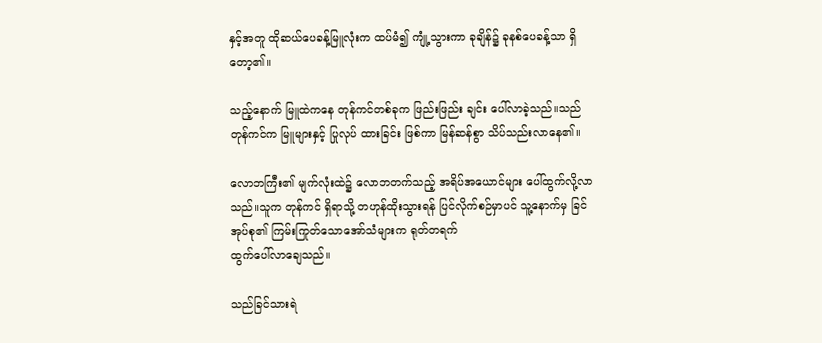နှင့်အတူ ထိုဆယ်ပေခန့်မြူလုံးက ထပ်မံ၍ ကျုံ့သွားကာ ခုချိန်၌ ခုနစ်ပေခန့်သာ ရှိတော့၏။

သည့်နောက် မြူထဲကနေ တုန်ကင်တစ်ခုက ဖြည်းဖြည်း ချင်း ပေါ်လာခဲ့သည်။သည်တုန်ကင်က မြူများနှင့် ပြုလုပ် ထားခြင်း ဖြစ်ကာ မြန်ဆန်စွာ သိပ်သည်းလာနေ၏။

လောဘကြီး၏ မျက်လုံးထဲ၌ လောဘတက်သည့် အရိပ်အယောင်များ ပေါ်ထွက်လို့လာသည်။သူက တုန်ကင် ရှိရာသို့ တဟုန်ထိုးသွားရန် ပြင်လိုက်စဉ်မှာပင် သူ့နောက်မှ ခြင်အုပ်စု၏ ကြမ်းကြုတ်သောအော်သံများက ရုတ်တရက်
ထွက်ပေါ်လာချေသည်။

သည်ခြင်သားရဲ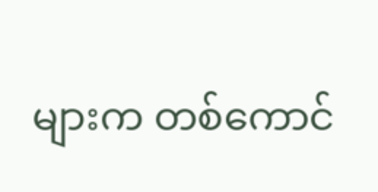များက တစ်ကောင်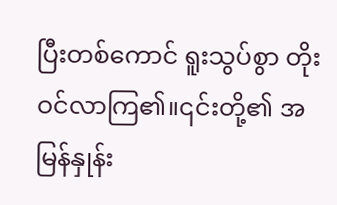ပြီးတစ်ကောင် ရူးသွပ်စွာ တိုးဝင်လာကြ၏။၎င်းတို့၏ အမြန်နှုန်း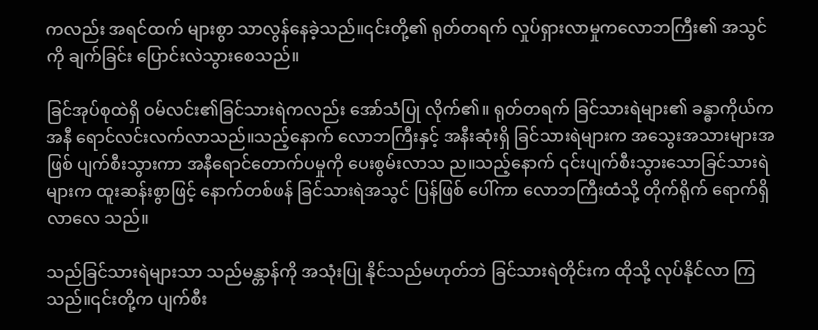ကလည်း အရင်ထက် များစွာ သာလွန်နေခဲ့သည်။၎င်းတို့၏ ရုတ်တရက် လှုပ်ရှားလာမှုကလောဘကြီး၏ အသွင်ကို ချက်ခြင်း ပြောင်းလဲသွားစေသည်။

ခြင်အုပ်စုထဲရှိ ဝမ်လင်း၏ခြင်သားရဲကလည်း အော်သံပြု လိုက်၏။ ရုတ်တရက် ခြင်သားရဲများ၏ ခန္ဓာကိုယ်က အနီ ရောင်လင်းလက်လာသည်။သည့်နောက် လောဘကြီးနှင့် အနီးဆုံးရှိ ခြင်သားရဲများက အသွေးအသားများအဖြစ် ပျက်စီးသွားကာ အနီရောင်တောက်ပမှုကို ပေးစွမ်းလာသ ည။သည့်နောက် ၎င်းပျက်စီးသွားသောခြင်သားရဲများက ထူးဆန်းစွာဖြင့် နောက်တစ်ဖန် ခြင်သားရဲအသွင် ပြန်ဖြစ် ပေါ်ကာ လောဘကြီးထံသို့ တိုက်ရိုက် ရောက်ရှိလာလေ သည်။

သည်ခြင်သားရဲများသာ သည်မန္တာန်ကို အသုံးပြု နိုင်သည်မဟုတ်ဘဲ ခြင်သားရဲတိုင်းက ထိုသို့ လုပ်နိုင်လာ ကြသည်။၎င်းတို့က ပျက်စီး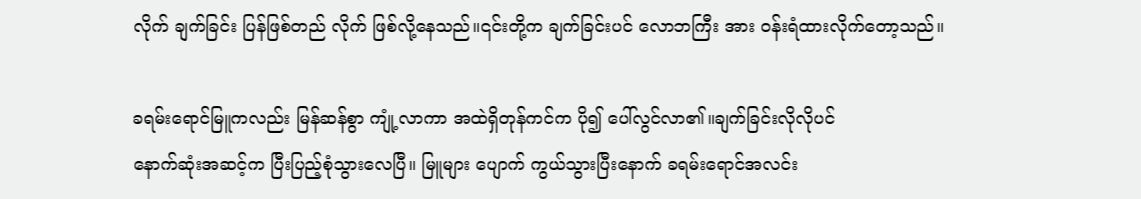လိုက် ချက်ခြင်း ပြန်ဖြစ်တည် လိုက် ဖြစ်လို့နေသည်။၎င်းတို့က ချက်ခြင်းပင် လောဘကြီး အား ဝန်းရံထားလိုက်တော့သည်။

ခရမ်းရောင်မြူကလည်း မြန်ဆန်စွာ ကျုံ့လာကာ အထဲရှိတုန်ကင်က ပို၍ ပေါ်လွင်လာ၏။ချက်ခြင်းလိုလိုပင်
နောက်ဆုံးအဆင့်က ပြီးပြည့်စုံသွားလေပြီ။ မြူများ ပျောက် ကွယ်သွားပြီးနောက် ခရမ်းရောင်အလင်း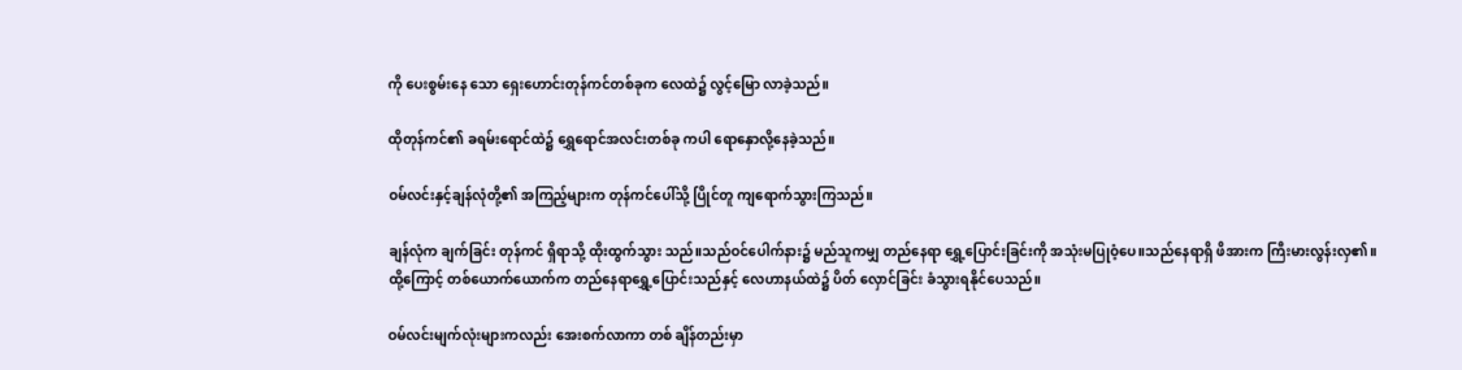ကို ပေးစွမ်းနေ သော ရှေးဟောင်းတုန်ကင်တစ်ခုက လေထဲ၌ လွင့်မြော လာခဲ့သည်။

ထိုတုန်ကင်၏ ခရမ်းရောင်ထဲ၌ ရွှေရောင်အလင်းတစ်ခု ကပါ ရောနှောလို့နေခဲ့သည်။

ဝမ်လင်းနှင့်ချန်လုံတို့၏ အကြည့်များက တုန်ကင်ပေါ်သို့ ပြိုင်တူ ကျရောက်သွားကြသည်။

ချန်လုံက ချက်ခြင်း တုန်ကင် ရှိရာသို့ ထိုးထွက်သွား သည်။သည်ဝင်ပေါက်နား၌ မည်သူကမျှ တည်နေရာ ရွှေ့ပြောင်းခြင်းကို အသုံးမပြုဝံ့ပေ။သည်နေရာရှိ ဖိအားက ကြီးမားလွန်းလှ၏။ထို့ကြောင့် တစ်ယောက်ယောက်က တည်နေရာရွှေ့ပြောင်းသည်နှင့် လေဟာနယ်ထဲ၌ ပိတ် လှောင်ခြင်း ခံသွားရနိုင်ပေသည်။

ဝမ်လင်းမျက်လုံးများကလည်း အေးစက်လာကာ တစ် ချိန်တည်းမှာ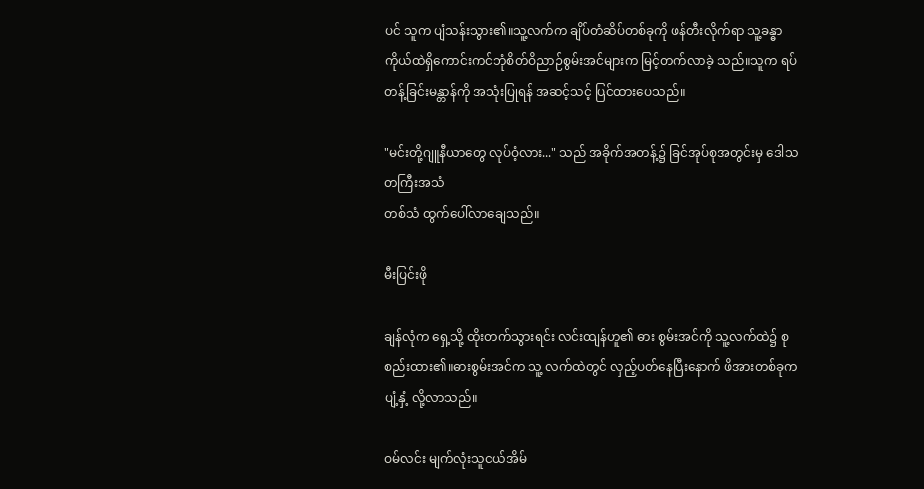ပင် သူက ပျံသန်းသွား၏။သူ့လက်က ချိပ်တံဆိပ်တစ်ခုကို ဖန်တီးလိုက်ရာ သူ့ခန္ဓာကိုယ်ထဲရှိကောင်းကင်ဘုံစိတ်ဝိညာဉ်စွမ်းအင်များက မြင့်တက်လာခဲ့ သည်။သူက ရပ်တန့်ခြင်းမန္တာန်ကို အသုံးပြုရန် အဆင့်သင့် ပြင်ထားပေသည်။

"မင်းတို့ဂျူနီယာတွေ လုပ်ဝံ့လား..." သည် အခိုက်အတန့်၌ ခြင်အုပ်စုအတွင်းမှ ဒေါသတကြီးအသံ
တစ်သံ ထွက်ပေါ်လာချေသည်။

မီးပြင်းဖို

ချန်လုံက ရှေ့သို့ ထိုးတက်သွားရင်း လင်းထျန်ဟူ၏ ဓား စွမ်းအင်ကို သူ့လက်ထဲ၌ စုစည်းထား၏။ဓားစွမ်းအင်က သူ့ လက်ထဲတွင် လှည့်ပတ်နေပြီးနောက် ဖိအားတစ်ခုက ပျံ့နှံ့ လို့လာသည်။

ဝမ်လင်း မျက်လုံးသူငယ်အိမ်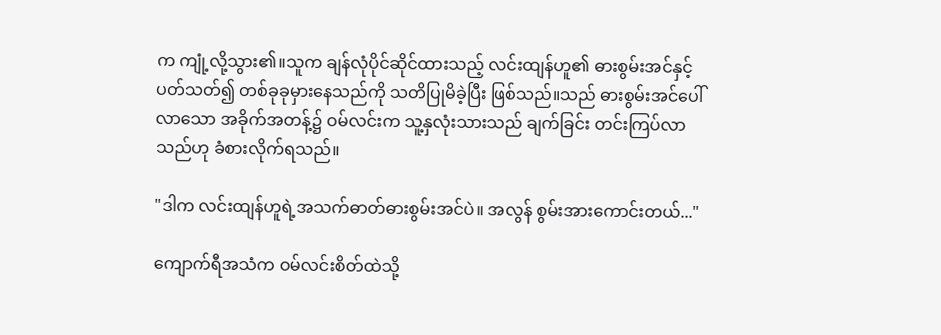က ကျုံ့လို့သွား၏။သူက ချန်လုံပိုင်ဆိုင်ထားသည့် လင်းထျန်ဟူ၏ ဓားစွမ်းအင်နှင့် ပတ်သတ်၍ တစ်ခုခုမှားနေသည်ကို သတိပြုမိခဲ့ပြီး ဖြစ်သည်။သည် ဓားစွမ်းအင်ပေါ်လာသော အခိုက်အတန့်၌ ဝမ်လင်းက သူ့နှလုံးသားသည် ချက်ခြင်း တင်းကြပ်လာ သည်ဟု ခံစားလိုက်ရသည်။

"ဒါက လင်းထျန်ဟူရဲ့အသက်ဓာတ်ဓားစွမ်းအင်ပဲ။ အလွန် စွမ်းအားကောင်းတယ်..."

ကျောက်ရီအသံက ဝမ်လင်းစိတ်ထဲသို့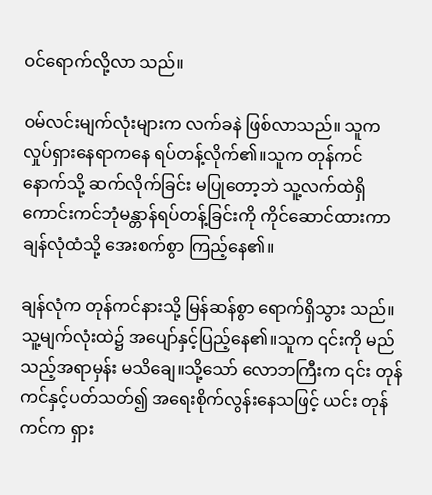ဝင်ရောက်လို့လာ သည်။

ဝမ်လင်းမျက်လုံးများက လက်ခနဲ ဖြစ်လာသည်။ သူက လှုပ်ရှားနေရာကနေ ရပ်တန့်လိုက်၏။သူက တုန်ကင်
နောက်သို့ ဆက်လိုက်ခြင်း မပြုတော့ဘဲ သူ့လက်ထဲရှိကောင်းကင်ဘုံမန္တာန်ရပ်တန့်ခြင်းကို ကိုင်ဆောင်ထားကာ ချန်လုံထံသို့ အေးစက်စွာ ကြည့်နေ၏။

ချန်လုံက တုန်ကင်နားသို့ မြန်ဆန်စွာ ရောက်ရှိသွား သည်။သူ့မျက်လုံးထဲ၌ အပျော်နှင့်ပြည့်နေ၏။သူက ၎င်းကို မည်သည့်အရာမှန်း မသိချေ။သို့သော် လောဘကြီးက ၎င်း တုန်ကင်နှင့်ပတ်သတ်၍ အရေးစိုက်လွန်းနေသဖြင့် ယင်း တုန်ကင်က ရှား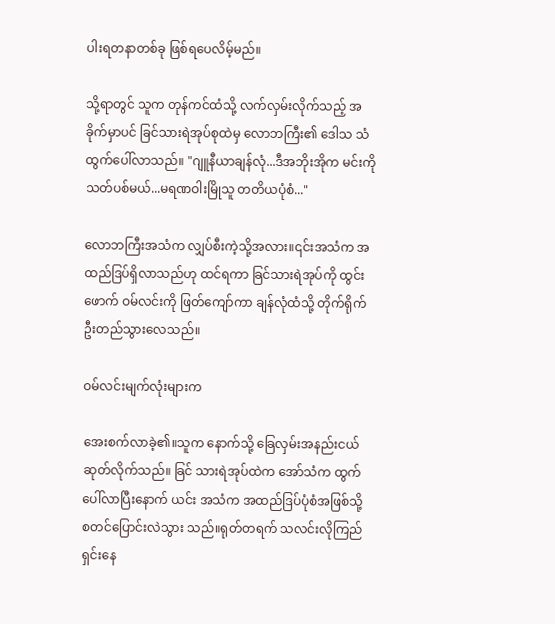ပါးရတနာတစ်ခု ဖြစ်ရပေလိမ့်မည်။

သို့ရာတွင် သူက တုန်ကင်ထံသို့ လက်လှမ်းလိုက်သည့် အခိုက်မှာပင် ခြင်သားရဲအုပ်စုထဲမှ လောဘကြီး၏ ဒေါသ သံ ထွက်ပေါ်လာသည်။ "ဂျူနီယာချန်လုံ...ဒီအဘိုးအိုက မင်းကို သတ်ပစ်မယ်...မရဏဝါးမြိုသူ တတိယပုံစံ..."

လောဘကြီးအသံက လျှပ်စီးကဲ့သို့အလား။၎င်းအသံက အထည်ဒြပ်ရှိလာသည်ဟု ထင်ရကာ ခြင်သားရဲအုပ်ကို ထွင်းဖောက် ဝမ်လင်းကို ဖြတ်ကျော်ကာ ချန်လုံထံသို့ တိုက်ရိုက် ဦးတည်သွားလေသည်။

ဝမ်လင်းမျက်လုံးများက

အေးစက်လာခဲ့၏။သူက နောက်သို့ ခြေလှမ်းအနည်းငယ် ဆုတ်လိုက်သည်။ ခြင် သားရဲအုပ်ထဲက အော်သံက ထွက်ပေါ်လာပြီးနောက် ယင်း အသံက အထည်ဒြပ်ပုံစံအဖြစ်သို့ စတင်ပြောင်းလဲသွား သည်။ရုတ်တရက် သလင်းလိုကြည်ရှင်းနေ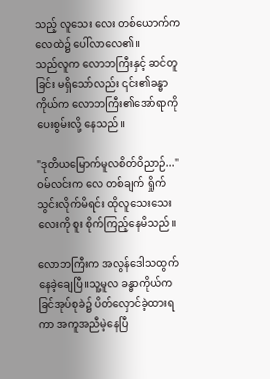သည့် လူသေး လေး တစ်ယောက်က လေထဲ၌ ပေါ်လာလေ၏။
သည်လူက လောဘကြီးနှင့် ဆင်တူခြင်း မရှိသော်လည်း ၎င်း၏ခန္ဓာကိုယ်က လောဘကြီး၏အော်ရာကို ပေးစွမ်းလို့ နေသည်။

"ဒုတိယမြောက်မူလစိတ်ဝိညာဉ်..." ဝမ်လင်းက လေ တစ်ချက် ရှိုက်သွင်းလိုက်မိရင်း ထိုလူသေးသေးလေးကို စူး စိုက်ကြည့်နေမိသည်။

လောဘကြီးက အလွန်ဒေါသထွက်နေခဲ့ချေပြီ။သူ့မူလ ခန္ဓာကိုယ်က ခြင်အုပ်စုခဲ၌ ပိတ်လှောင်ခဲ့ထားရကာ အကူအညီမဲ့နေပြီ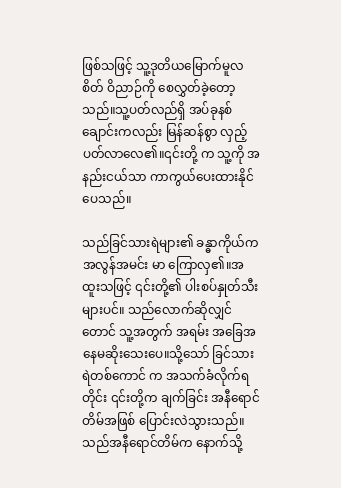ဖြစ်သဖြင့် သူ့ဒုတိယမြောက်မူလစိတ် ဝိညာဉ်ကို စေလွှတ်ခဲ့တော့သည်။သူ့ပတ်လည်ရှိ အပ်ခုနစ် ချောင်းကလည်း မြန်ဆန်စွာ လှည့်ပတ်လာလေ၏။၎င်းတို့ က သူ့ကို အနည်းငယ်သာ ကာကွယ်ပေးထားနိုင်ပေသည်။

သည်ခြင်သားရဲများ၏ ခန္ဓာကိုယ်က အလွန်အမင်း မာ ကြောလှ၏။အထူးသဖြင့် ၎င်းတို့၏ ပါးစပ်နှုတ်သီးများပင်။ သည်လောက်ဆိုလျှင်တောင် သူ့အတွက် အရမ်း အခြေအနေမဆိုးသေးပေ။သို့သော် ခြင်သားရဲတစ်ကောင် က အသက်ခံလိုက်ရတိုင်း ၎င်းတို့က ချက်ခြင်း အနီရောင် တိမ်အဖြစ် ပြောင်းလဲသွားသည်။သည်အနီရောင်တိမ်က နောက်သို့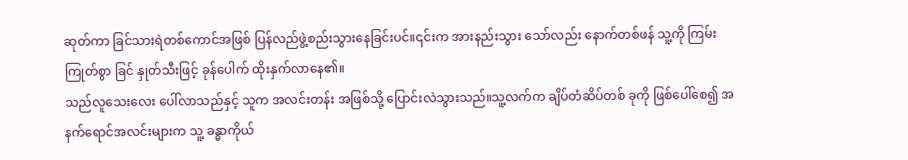ဆုတ်ကာ ခြင်သားရဲတစ်ကောင်အဖြစ် ပြန်လည်ဖွဲ့စည်းသွားနေခြင်းပင်။၎င်းက အားနည်းသွား သော်လည်း နောက်တစ်ဖန် သူ့ကို ကြမ်းကြုတ်စွာ ခြင် နှုတ်သီးဖြင့် ခုန်ပေါက် ထိုးနှက်လာနေ၏။
သည်လူသေးလေး ပေါ်လာသည်နှင့် သူက အလင်းတန်း အဖြစ်သို့ ပြောင်းလဲသွားသည်။သူ့လက်က ချိပ်တံဆိပ်တစ် ခုကို ဖြစ်ပေါ်စေ၍ အနက်ရောင်အလင်းများက သူ့ ခန္ဓာကိုယ်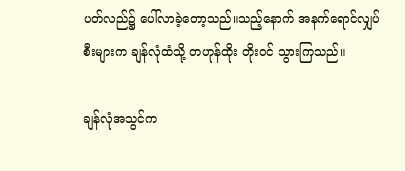ပတ်လည်၌ ပေါ်လာခဲ့တော့သည်။သည့်နောက် အနက်ရောင်လျှပ်စီးများက ချန်လုံထံသို့ တဟုန်ထိုး တိုးဝင် သွားကြသည်။

ချန်လုံအသွင်က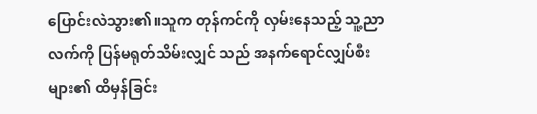ပြောင်းလဲသွား၏။သူက တုန်ကင်ကို လှမ်းနေသည့် သူ့ညာလက်ကို ပြန်မရုတ်သိမ်းလျှင် သည် အနက်ရောင်လျှပ်စီးများ၏ ထိမှန်ခြင်း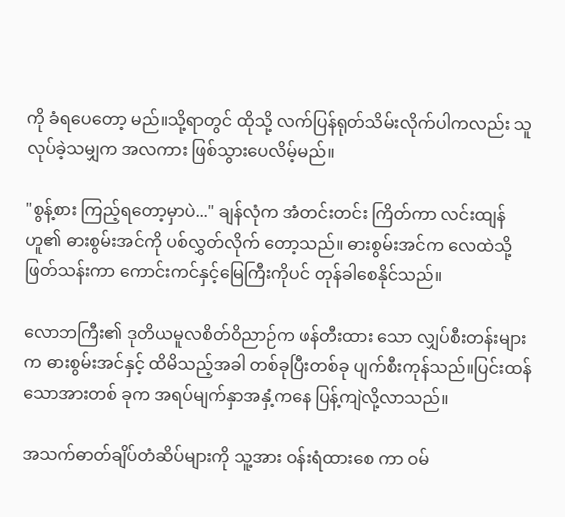ကို ခံရပေတော့ မည်။သို့ရာတွင် ထိုသို့ လက်ပြန်ရုတ်သိမ်းလိုက်ပါကလည်း သူလုပ်ခဲ့သမျှက အလကား ဖြစ်သွားပေလိမ့်မည်။

"စွန့်စား ကြည့်ရတော့မှာပဲ..." ချန်လုံက အံတင်းတင်း ကြိတ်ကာ လင်းထျန်ဟူ၏ ဓားစွမ်းအင်ကို ပစ်လွှတ်လိုက် တော့သည်။ ဓားစွမ်းအင်က လေထဲသို့ ဖြတ်သန်းကာ ကောင်းကင်နှင့်မြေကြီးကိုပင် တုန်ခါစေနိုင်သည်။

လောဘကြီး၏ ဒုတိယမူလစိတ်ဝိညာဉ်က ဖန်တီးထား သော လျှပ်စီးတန်းများက ဓားစွမ်းအင်နှင့် ထိမိသည့်အခါ တစ်ခုပြီးတစ်ခု ပျက်စီးကုန်သည်။ပြင်းထန်သောအားတစ် ခုက အရပ်မျက်နှာအနှံ့ကနေ ပြန့်ကျဲလို့လာသည်။

အသက်ဓာတ်ချိပ်တံဆိပ်များကို သူ့အား ဝန်းရံထားစေ ကာ ဝမ်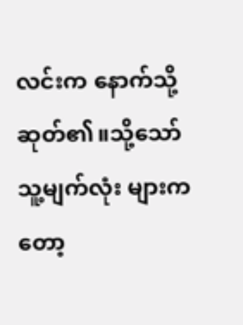လင်းက နောက်သို့ ဆုတ်၏။သို့သော် သူ့မျက်လုံး များကတော့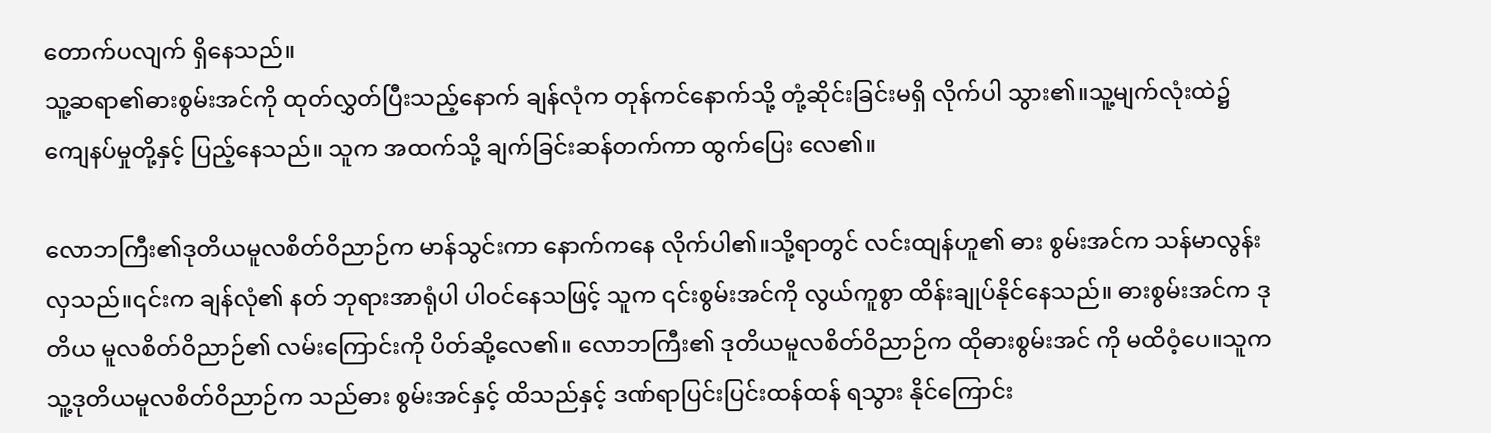တောက်ပလျက် ရှိနေသည်။
သူ့ဆရာ၏ဓားစွမ်းအင်ကို ထုတ်လွှတ်ပြီးသည့်နောက် ချန်လုံက တုန်ကင်နောက်သို့ တုံ့ဆိုင်းခြင်းမရှိ လိုက်ပါ သွား၏။သူ့မျက်လုံးထဲ၌ ကျေနပ်မှုတို့နှင့် ပြည့်နေသည်။ သူက အထက်သို့ ချက်ခြင်းဆန်တက်ကာ ထွက်ပြေး လေ၏။

လောဘကြီး၏ဒုတိယမူလစိတ်ဝိညာဉ်က မာန်သွင်းကာ နောက်ကနေ လိုက်ပါ၏။သို့ရာတွင် လင်းထျန်ဟူ၏ ဓား စွမ်းအင်က သန်မာလွန်းလှသည်။၎င်းက ချန်လုံ၏ နတ် ဘုရားအာရုံပါ ပါဝင်နေသဖြင့် သူက ၎င်းစွမ်းအင်ကို လွယ်ကူစွာ ထိန်းချုပ်နိုင်နေသည်။ ဓားစွမ်းအင်က ဒုတိယ မူလစိတ်ဝိညာဉ်၏ လမ်းကြောင်းကို ပိတ်ဆို့လေ၏။ လောဘကြီး၏ ဒုတိယမူလစိတ်ဝိညာဉ်က ထိုဓားစွမ်းအင် ကို မထိဝံ့ပေ။သူက သူ့ဒုတိယမူလစိတ်ဝိညာဉ်က သည်ဓား စွမ်းအင်နှင့် ထိသည်နှင့် ဒဏ်ရာပြင်းပြင်းထန်ထန် ရသွား နိုင်ကြောင်း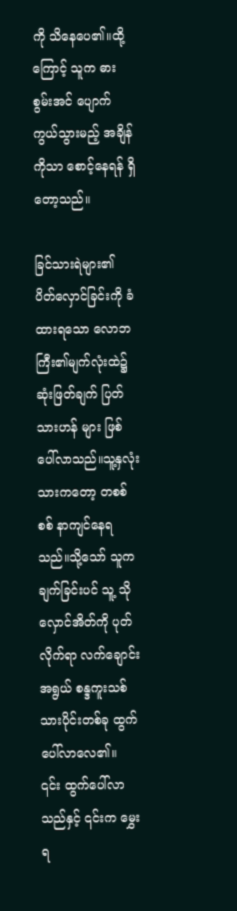ကို သိနေပေ၏။ထို့ကြောင့် သူက ဓားစွမ်းအင် ပျောက်ကွယ်သွားမည့် အချိန်ကိုသာ စောင့်နေရန် ရှိတော့သည်။

ခြင်သားရဲများ၏ ပိတ်လှောင်ခြင်းကို ခံထားရသော လောဘကြီး၏မျက်လုံးထဲ၌ ဆုံးဖြတ်ချက် ပြတ်သားဟန် များ ဖြစ်ပေါ်လာသည်။သူ့နှလုံးသားကတော့ တစစ်စစ် နာကျင်နေရသည်။သို့သော် သူက ချက်ခြင်းပင် သူ့ သိုလှောင်အိတ်ကို ပုတ်လိုက်ရာ လက်ချောင်းအရွယ် စန္ဒကူးသစ်သားပိုင်းတစ်ခု ထွက်ပေါ်လာလေ၏။
၎င်း ထွက်ပေါ်လာသည်နှင့် ၎င်းက မွှေးရ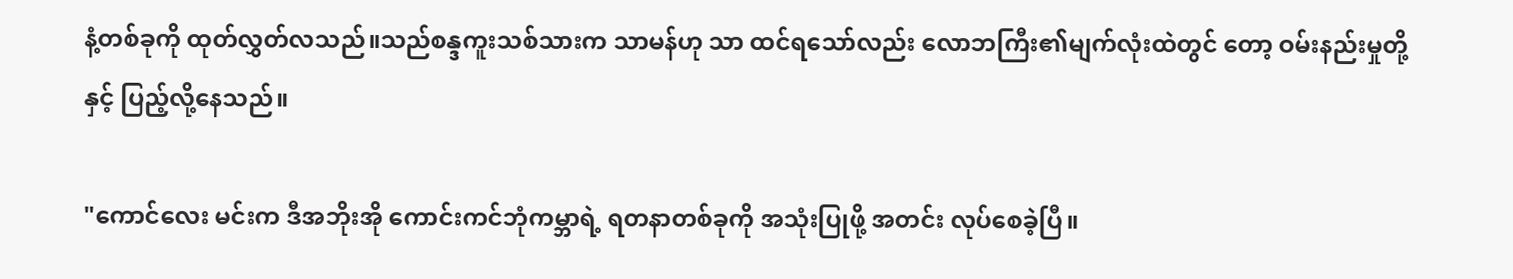နံ့တစ်ခုကို ထုတ်လွှတ်လသည်။သည်စန္ဒကူးသစ်သားက သာမန်ဟု သာ ထင်ရသော်လည်း လောဘကြီး၏မျက်လုံးထဲတွင် တော့ ဝမ်းနည်းမှုတို့နှင့် ပြည့်လို့နေသည်။

"ကောင်လေး မင်းက ဒီအဘိုးအို ကောင်းကင်ဘုံကမ္ဘာရဲ့ ရတနာတစ်ခုကို အသုံးပြုဖို့ အတင်း လုပ်စေခဲ့ပြီ။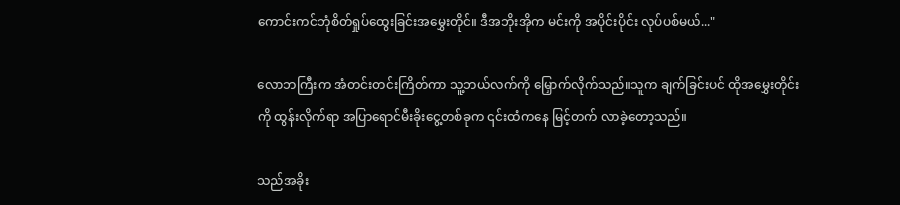ကောင်းကင်ဘုံစိတ်ရှုပ်ထွေးခြင်းအမွှေးတိုင်။ ဒီအဘိုးအိုက မင်းကို အပိုင်းပိုင်း လုပ်ပစ်မယ်..."

လောဘကြီးက အံတင်းတင်းကြိတ်ကာ သူ့ဘယ်လက်ကို မြှောက်လိုက်သည်။သူက ချက်ခြင်းပင် ထိုအမွှေးတိုင်းကို ထွန်းလိုက်ရာ အပြာရောင်မီးခိုးငွေ့တစ်ခုက ၎င်းထံကနေ မြင့်တက် လာခဲ့တော့သည်။

သည်အခိုး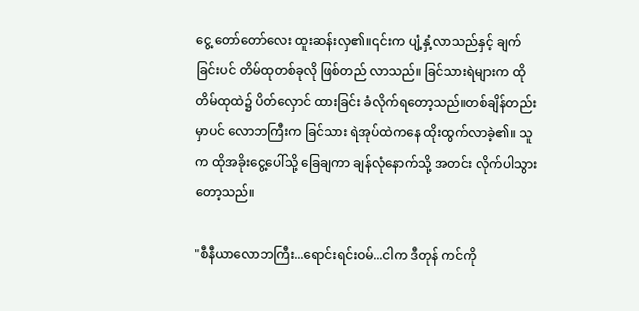ငွေ့ တော်တော်လေး ထူးဆန်းလှ၏။၎င်းက ပျံ့နှံ့လာသည်နှင့် ချက်ခြင်းပင် တိမ်ထုတစ်ခုလို ဖြစ်တည် လာသည်။ ခြင်သားရဲများက ထိုတိမ်ထုထဲ၌ ပိတ်လှောင် ထားခြင်း ခံလိုက်ရတော့သည်။တစ်ချိန်တည်းမှာပင် လောဘကြီးက ခြင်သား ရဲအုပ်ထဲကနေ ထိုးထွက်လာခဲ့၏။ သူက ထိုအခိုးငွေ့ပေါ်သို့ ခြေချကာ ချန်လုံနောက်သို့ အတင်း လိုက်ပါသွားတော့သည်။

"စီနီယာလောဘကြီး...ရောင်းရင်းဝမ်...ငါက ဒီတုန် ကင်ကို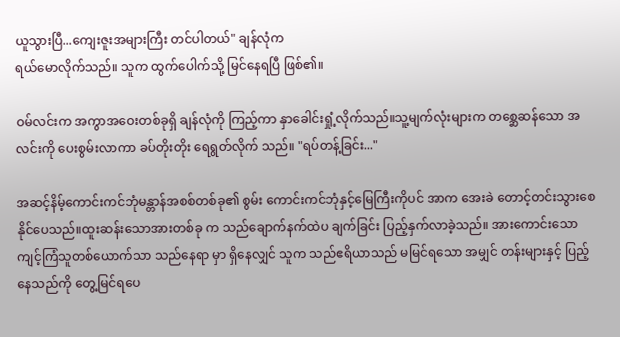ယူသွားပြီ...ကျေးဇူးအများကြီး တင်ပါတယ်" ချန်လုံက
ရယ်မောလိုက်သည်။ သူက ထွက်ပေါက်သို့ မြင်နေရပြီ ဖြစ်၏။

ဝမ်လင်းက အကွာအဝေးတစ်ခုရှိ ချန်လုံကို ကြည့်ကာ နှာခေါင်းရှုံ့လိုက်သည်။သူ့မျက်လုံးများက တစ္ဆေဆန်သော အလင်းကို ပေးစွမ်းလာကာ ခပ်တိုးတိုး ရေရွတ်လိုက် သည်။ "ရပ်တန့်ခြင်း..."

အဆင့်နိမ့်ကောင်းကင်ဘုံမန္တာန်အစစ်တစ်ခု၏ စွမ်း ကောင်းကင်ဘုံနှင့်မြေကြီးကိုပင် အာက အေးခဲ တောင့်တင်းသွားစေနိုင်ပေသည်။ထူးဆန်းသောအားတစ်ခု က သည်ချောက်နက်ထဲပ ချက်ခြင်း ပြည့်နှက်လာခဲ့သည်။ အားကောင်းသော ကျင့်ကြံသူတစ်ယောက်သာ သည်နေရာ မှာ ရှိနေလျှင် သူက သည်ဧရိယာသည် မမြင်ရသော အမျှင် တန်းများနှင့် ပြည့်နေသည်ကို တွေ့မြင်ရပေ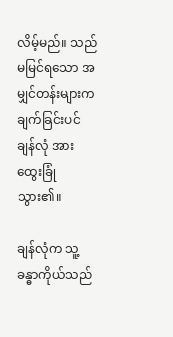လိမ့်မည်။ သည်မမြင်ရသော အမျှင်တန်းများက ချက်ခြင်းပင် ချန်လုံ အား ထွေးခြုံသွား၏။

ချန်လုံက သူ့ခန္ဓာကိုယ်သည်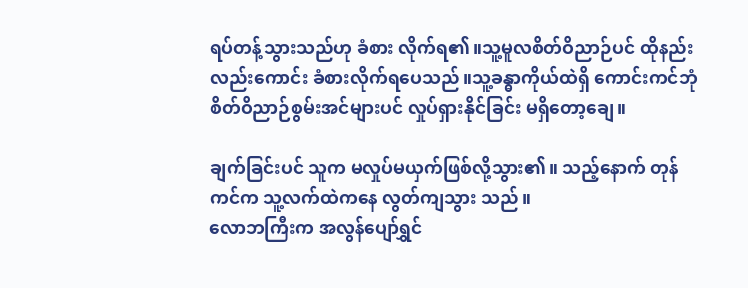ရပ်တန့်သွားသည်ဟု ခံစား လိုက်ရ၏။သူ့မူလစိတ်ဝိညာဉ်ပင် ထိုနည်းလည်းကောင်း ခံစားလိုက်ရပေသည်။သူ့ခန္ဓာကိုယ်ထဲရှိ ကောင်းကင်ဘုံ စိတ်ဝိညာဉ်စွမ်းအင်များပင် လှုပ်ရှားနိုင်ခြင်း မရှိတော့ချေ။

ချက်ခြင်းပင် သူက မလှုပ်မယှက်ဖြစ်လို့သွား၏။ သည့်နောက် တုန်ကင်က သူ့လက်ထဲကနေ လွတ်ကျသွား သည်။
လောဘကြီးက အလွန်ပျော်ရွှင်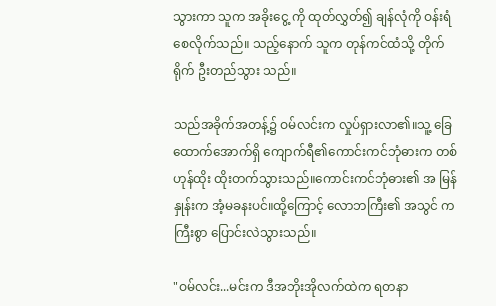သွားကာ သူက အခိုးငွေ့ ကို ထုတ်လွှတ်၍ ချန်လုံကို ဝန်းရံစေလိုက်သည်။ သည့်နောက် သူက တုန်ကင်ထံသို့ တိုက်ရိုက် ဦးတည်သွား သည်။

သည်အခိုက်အတန့်၌ ဝမ်လင်းက လှုပ်ရှားလာ၏။သူ့ ခြေထောက်အောက်ရှိ ကျောက်ရီ၏ကောင်းကင်ဘုံဓားက တစ်ဟုန်ထိုး ထိုးတက်သွားသည်။ကောင်းကင်ဘုံဓား၏ အ မြန်နှုန်းက အံ့မခနးပင်။ထို့ကြောင့် လောဘကြီး၏ အသွင် က ကြီးစွာ ပြောင်းလဲသွားသည်။

"ဝမ်လင်း...မင်းက ဒီအဘိုးအိုလက်ထဲက ရတနာ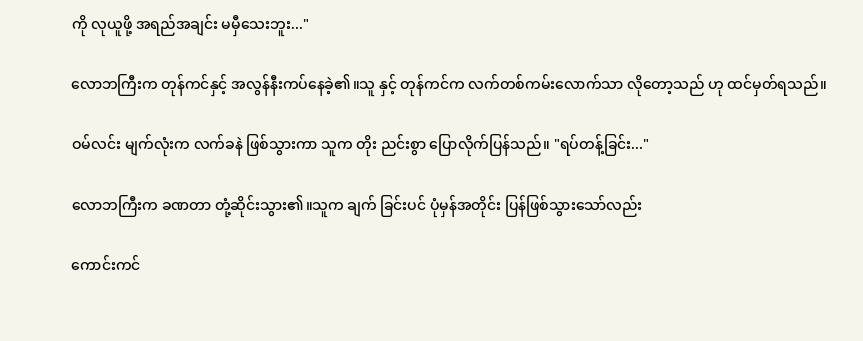ကို လုယူဖို့ အရည်အချင်း မမှီသေးဘူး..."

လောဘကြီးက တုန်ကင်နှင့် အလွန်နီးကပ်နေခဲ့၏။သူ နှင့် တုန်ကင်က လက်တစ်ကမ်းလောက်သာ လိုတော့သည် ဟု ထင်မှတ်ရသည်။

ဝမ်လင်း မျက်လုံးက လက်ခနဲ ဖြစ်သွားကာ သူက တိုး ညင်းစွာ ပြောလိုက်ပြန်သည်။ "ရပ်တန့်ခြင်း..."

လောဘကြီးက ခဏတာ တုံ့ဆိုင်းသွား၏။သူက ချက် ခြင်းပင် ပုံမှန်အတိုင်း ပြန်ဖြစ်သွားသော်လည်း

ကောင်းကင်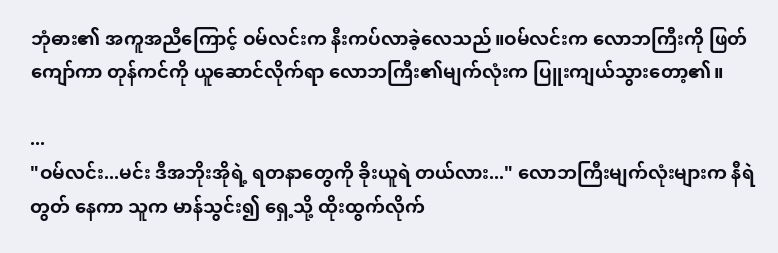ဘုံဓား၏ အကူအညီကြောင့် ဝမ်လင်းက နီးကပ်လာခဲ့လေသည်။ဝမ်လင်းက လောဘကြီးကို ဖြတ် ကျော်ကာ တုန်ကင်ကို ယူဆောင်လိုက်ရာ လောဘကြီး၏မျက်လုံးက ပြူးကျယ်သွားတော့၏။

...
"ဝမ်လင်း...မင်း ဒီအဘိုးအိုရဲ့ ရတနာတွေကို ခိုးယူရဲ တယ်လား..." လောဘကြီးမျက်လုံးများက နီရဲတွတ် နေကာ သူက မာန်သွင်း၍ ရှေ့သို့ ထိုးထွက်လိုက်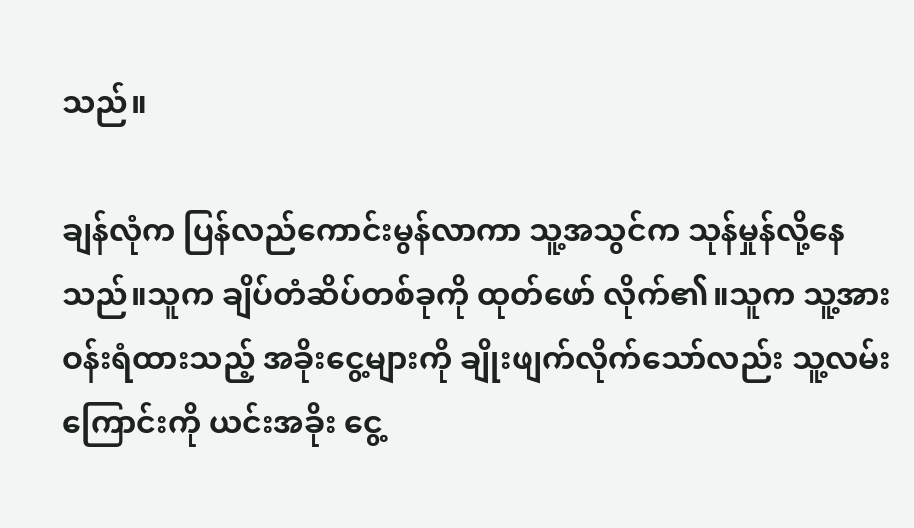သည်။

ချန်လုံက ပြန်လည်ကောင်းမွန်လာကာ သူ့အသွင်က သုန်မှုန်လို့နေသည်။သူက ချိပ်တံဆိပ်တစ်ခုကို ထုတ်ဖော် လိုက်၏။သူက သူ့အား ဝန်းရံထားသည့် အခိုးငွေ့များကို ချိုးဖျက်လိုက်သော်လည်း သူ့လမ်းကြောင်းကို ယင်းအခိုး ငွေ့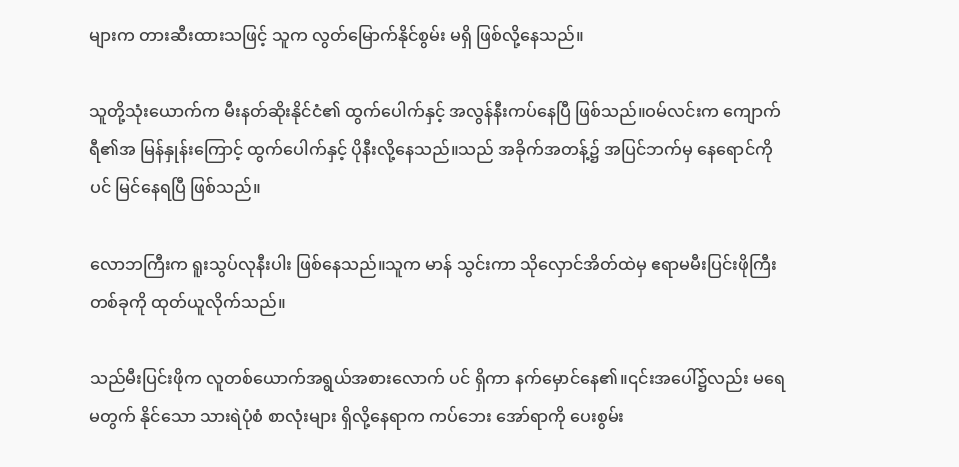များက တားဆီးထားသဖြင့် သူက လွတ်မြောက်နိုင်စွမ်း မရှိ ဖြစ်လို့နေသည်။

သူတို့သုံးယောက်က မီးနတ်ဆိုးနိုင်ငံ၏ ထွက်ပေါက်နှင့် အလွန်နီးကပ်နေပြီ ဖြစ်သည်။ဝမ်လင်းက ကျောက်ရီ၏အ မြန်နှုန်းကြောင့် ထွက်ပေါက်နှင့် ပိုနီးလို့နေသည်။သည် အခိုက်အတန့်၌ အပြင်ဘက်မှ နေရောင်ကိုပင် မြင်နေရပြီ ဖြစ်သည်။

လောဘကြီးက ရူးသွပ်လုနီးပါး ဖြစ်နေသည်။သူက မာန် သွင်းကာ သိုလှောင်အိတ်ထဲမှ ဧရာမမီးပြင်းဖိုကြီး တစ်ခုကို ထုတ်ယူလိုက်သည်။

သည်မီးပြင်းဖိုက လူတစ်ယောက်အရွယ်အစားလောက် ပင် ရှိကာ နက်မှောင်နေ၏။၎င်းအပေါ်၌လည်း မရေမတွက် နိုင်သော သားရဲပုံစံ စာလုံးများ ရှိလို့နေရာက ကပ်ဘေး အော်ရာကို ပေးစွမ်း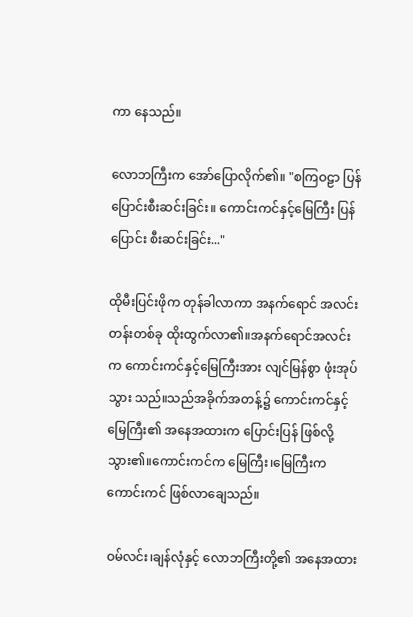ကာ နေသည်။

လောဘကြီးက အော်ပြောလိုက်၏။ "စကြဝဠာ ပြန်
ပြောင်းစီးဆင်းခြင်း။ ကောင်းကင်နှင့်မြေကြီး ပြန်ပြောင်း စီးဆင်းခြင်း..."

ထိုမီးပြင်းဖိုက တုန်ခါလာကာ အနက်ရောင် အလင်းတန်းတစ်ခု ထိုးထွက်လာ၏။အနက်ရောင်အလင်း က ကောင်းကင်နှင့်မြေကြီးအား လျင်မြန်စွာ ဖုံးအုပ်သွား သည်။သည်အခိုက်အတန့်၌ ကောင်းကင်နှင့်မြေကြီး၏ အနေအထားက ပြောင်းပြန် ဖြစ်လို့သွား၏။ကောင်းကင်က မြေကြီး၊မြေကြီးက ကောင်းကင် ဖြစ်လာချေသည်။

ဝမ်လင်း၊ချန်လုံနှင့် လောဘကြီးတို့၏ အနေအထား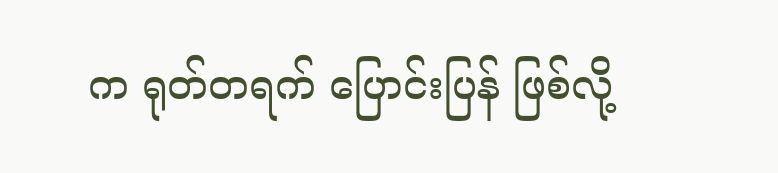က ရုတ်တရက် ပြောင်းပြန် ဖြစ်လို့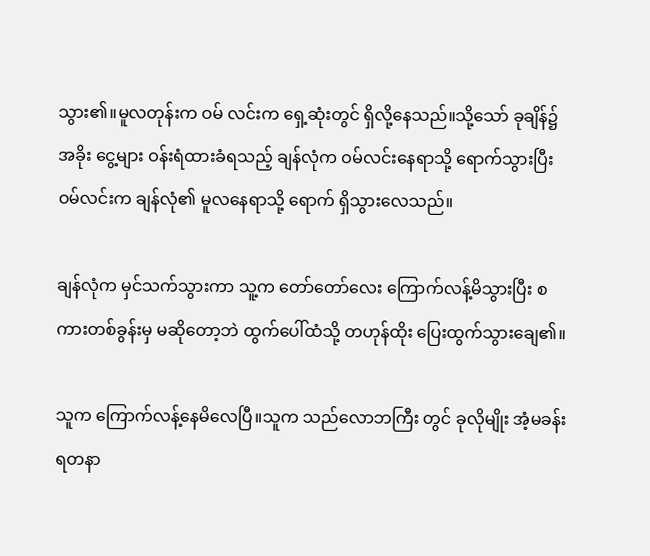သွား၏။မူလတုန်းက ဝမ် လင်းက ရှေ့ဆုံးတွင် ရှိလို့နေသည်။သို့သော် ခုချိန်၌ အခိုး ငွေ့များ ဝန်းရံထားခံရသည့် ချန်လုံက ဝမ်လင်းနေရာသို့ ရောက်သွားပြီး ဝမ်လင်းက ချန်လုံ၏ မူလနေရာသို့ ရောက် ရှိသွားလေသည်။

ချန်လုံက မှင်သက်သွားကာ သူ့က တော်တော်လေး ကြောက်လန့်မိသွားပြီး စကားတစ်ခွန်းမှ မဆိုတော့ဘဲ ထွက်ပေါ်ထံသို့ တဟုန်ထိုး ပြေးထွက်သွားချေ၏။

သူက ကြောက်လန့်နေမိလေပြီ။သူက သည်လောဘကြီး တွင် ခုလိုမျိုး အံ့မခန်း ရတနာ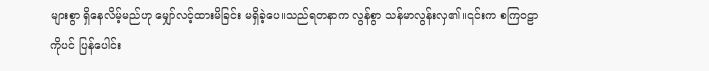များစွာ ရှိနေလိမ့်မည်ဟု မျှော်လင့်ထားမိခြင်း မရှိခဲ့ပေ။သည်ရတနာက လွန်စွာ သန်မာလွန်းလှ၏။၎င်းက စကြဝဠာကိုပင် ပြန်ပေါင်း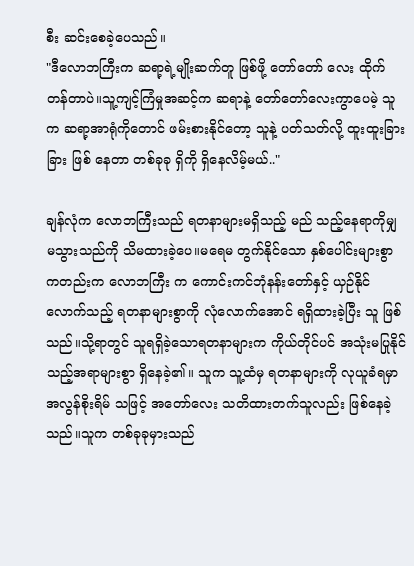စီး ဆင်းစေခဲ့ပေသည်။
"ဒီလောဘကြီးက ဆရာ့ရဲ့မျိုးဆက်တူ ဖြစ်ဖို့ တော်တော် လေး ထိုက်တန်တာပဲ။သူ့ကျင့်ကြံမှုအဆင့်က ဆရာနဲ့ တော်တော်လေးကွာပေမဲ့ သူက ဆရာ့အာရုံကိုတောင် ဖမ်းစားနိုင်တော့ သူနဲ့ ပတ်သတ်လို့ ထူးထူးခြားခြား ဖြစ် နေတာ တစ်ခုခု ရှိကို ရှိနေလိမ့်မယ်.."

ချန်လုံက လောဘကြီးသည် ရတနာများမရှိသည့် မည် သည့်နေရာကိုမျှ မသွားသည်ကို သိမထားခဲ့ပေ။မရေမ တွက်နိုင်သော နှစ်ပေါင်းများစွာကတည်းက လောဘကြီး က ကောင်းကင်ဘုံနန်းတော်နှင့် ယှဉ်နိုင်လောက်သည့် ရတနာများစွာကို လုံလောက်အောင် ရရှိထားခဲ့ပြီး သူ ဖြစ်သည်။သို့ရာတွင် သူရရှိခဲ့သောရတနာများက ကိုယ်တိုင်ပင် အသုံးမပြုနိုင်သည့်အရာများစွာ ရှိနေခဲ့၏။ သူက သူ့ထံမှ ရတနာများကို လုယူခံရမှာ အလွန်စိုးရိမ် သဖြင့် အတော်လေး သတိထားတက်သူလည်း ဖြစ်နေခဲ့ သည်။သူက တစ်ခုခုမှားသည်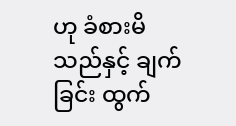ဟု ခံစားမိသည်နှင့် ချက်ခြင်း ထွက်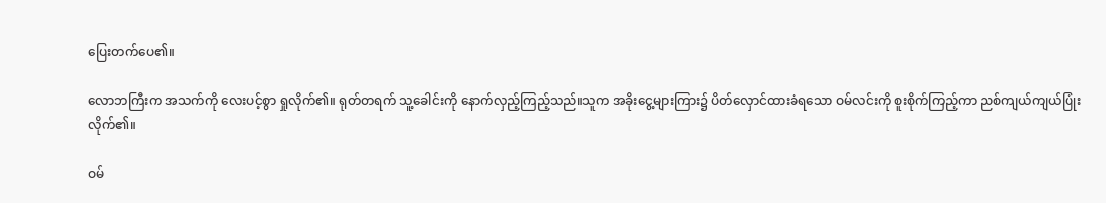ပြေးတက်ပေ၏။

လောဘကြီးက အသက်ကို လေးပင့်စွာ ရှုလိုက်၏။ ရုတ်တရက် သူ့ခေါင်းကို နောက်လှည့်ကြည့်သည်။သူက အခိုးငွေ့များကြား၌ ပိတ်လှောင်ထားခံရသော ဝမ်လင်းကို စူးစိုက်ကြည့်ကာ ညစ်ကျယ်ကျယ်ပြုံးလိုက်၏။

ဝမ်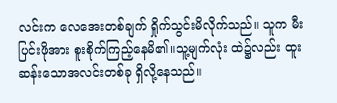လင်းက လေအေးတစ်ချက် ရှိုက်သွင်းမိလိုက်သည်။ သူက မီးပြင်းဖိုအား စူးစိုက်ကြည့်နေမိ၏။သူ့မျက်လုံး ထဲ၌လည်း ထူးဆန်းသောအလင်းတစ်ခု ရှိလို့နေသည်။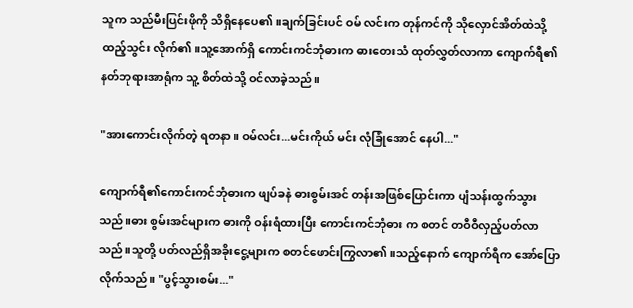သူက သည်မီးပြင်းဖိုကို သိရှိနေပေ၏။ချက်ခြင်းပင် ဝမ် လင်းက တုန်ကင်ကို သိုလှောင်အိတ်ထဲသို့ ထည့်သွင်း လိုက်၏။သူ့အောက်ရှိ ကောင်းကင်ဘုံဓားက ဓားတေးသံ ထုတ်လွှတ်လာကာ ကျောက်ရီ၏ နတ်ဘုရားအာရုံက သူ့ စိတ်ထဲသို့ ဝင်လာခဲ့သည်။

"အားကောင်းလိုက်တဲ့ ရတနာ။ ဝမ်လင်း...မင်းကိုယ် မင်း လုံခြုံအောင် နေပါ..."

ကျောက်ရီ၏ကောင်းကင်ဘုံဓားက ဖျပ်ခနဲ ဓားစွမ်းအင် တန်းအဖြစ်ပြောင်းကာ ပျံသန်းထွက်သွားသည်။ဓား စွမ်းအင်များက ဓားကို ဝန်းရံထားပြီး ကောင်းကင်ဘုံဓား က စတင် တဝီဝီလှည့်ပတ်လာသည်။သူတို့ ပတ်လည်ရှိအခိုးငွေ့များက စတင်ဖောင်းကြွလာ၏။သည့်နောက် ကျောက်ရီက အော်ပြောလိုက်သည်။ "ပွင့်သွားစမ်း..."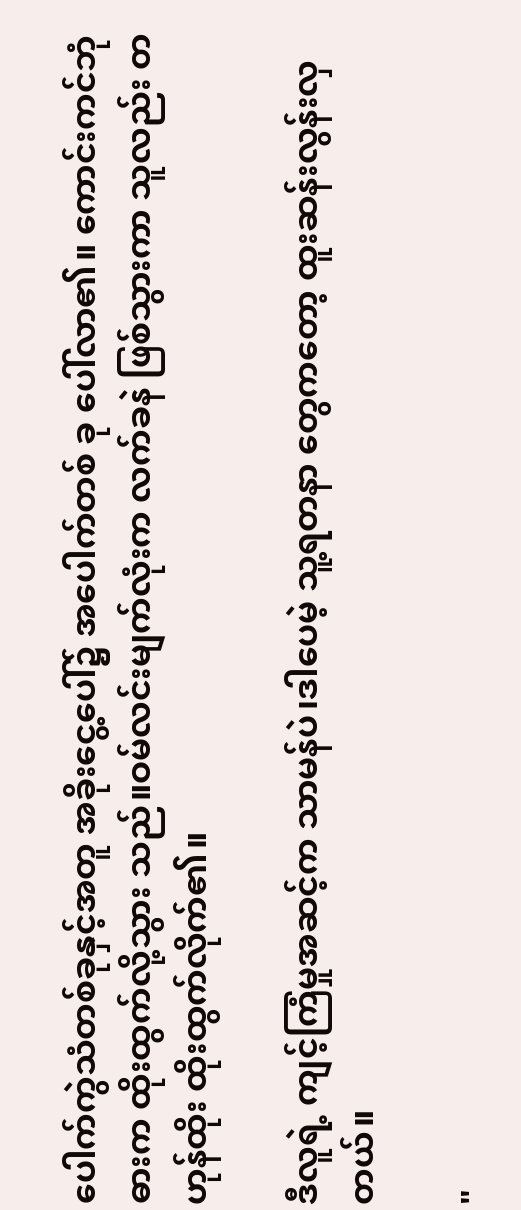ပေါက်ကွဲသံတစ်ခုနှင့်အတူ အခိုးငွေ့ပေါ်၌ အပေါက်တစ် ခု ပေါ်လာ၏။ ကောင်းကင်ဘုံဓားက ထိုးထွက်လို့သွား သည်။ဝမ်လင်းမျက်လုံးက လက်ခနဲ ဖြစ်သွားကာ သူလည်း တဟုန်ထိုး ထိုးထွက်လိုက်၏။

ဒီလူရဲ့ ကျင့်ကြံမှုအဆင့်က သာမန်ပဲ၊ဒါပေမဲ့ သူ့ရတနာ တွေကတော့ ထူးဆန်းလွန်းလှတယ်။

"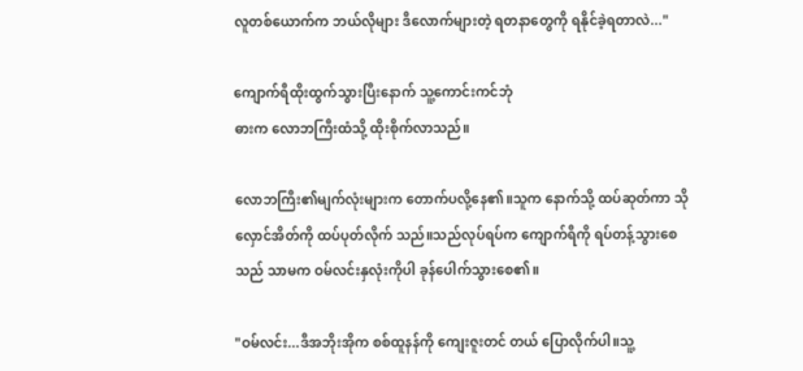လူတစ်ယောက်က ဘယ်လိုများ ဒီလောက်များတဲ့ ရတနာတွေကို ရနိုင်ခဲ့ရတာလဲ..."

ကျောက်ရီထိုးထွက်သွားပြီးနောက် သူ့ကောင်းကင်ဘုံ
ဓားက လောဘကြီးထံသို့ ထိုးစိုက်လာသည်။

လောဘကြီး၏မျက်လုံးများက တောက်ပလို့နေ၏။သူက နောက်သို့ ထပ်ဆုတ်ကာ သိုလှောင်အိတ်ကို ထပ်ပုတ်လိုက် သည်။သည်လုပ်ရပ်က ကျောက်ရီကို ရပ်တန့်သွားစေသည် သာမက ဝမ်လင်းနှလုံးကိုပါ ခုန်ပေါက်သွားစေ၏။

"ဝမ်လင်း...ဒီအဘိုးအိုက စစ်ထူနန်ကို ကျေးဇူးတင် တယ် ပြောလိုက်ပါ။သူ့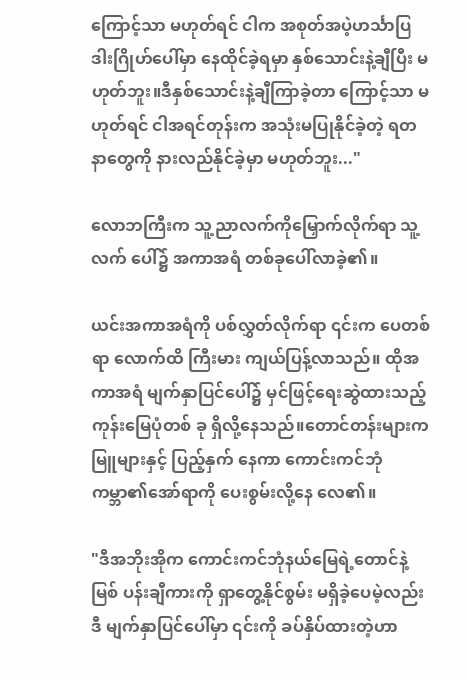ကြောင့်သာ မဟုတ်ရင် ငါက အစုတ်အပဲ့ဟင်္သာပြဒါးဂြိုဟ်ပေါ်မှာ နေထိုင်ခဲ့ရမှာ နှစ်သောင်းနဲ့ချီပြီး မဟုတ်ဘူး။ဒီနှစ်သောင်းနဲ့ချီကြာခဲ့တာ ကြောင့်သာ မဟုတ်ရင် ငါအရင်တုန်းက အသုံးမပြုနိုင်ခဲ့တဲ့ ရတနာတွေကို နားလည်နိုင်ခဲ့မှာ မဟုတ်ဘူး..."

လောဘကြီးက သူ့ညာလက်ကိုမြှောက်လိုက်ရာ သူ့လက် ပေါ်၌ အကာအရံ တစ်ခုပေါ်လာခဲ့၏။

ယင်းအကာအရံကို ပစ်လွှတ်လိုက်ရာ ၎င်းက ပေတစ်ရာ လောက်ထိ ကြီးမား ကျယ်ပြန့်လာသည်။ ထိုအကာအရံ မျက်နှာပြင်ပေါ်၌ မှင်ဖြင့်ရေးဆွဲထားသည့် ကုန်းမြေပုံတစ် ခု ရှိလို့နေသည်။တောင်တန်းများက မြူများနှင့် ပြည့်နှက် နေကာ ကောင်းကင်ဘုံကမ္ဘာ၏အော်ရာကို ပေးစွမ်းလို့နေ လေ၏။

"ဒီအဘိုးအိုက ကောင်းကင်ဘုံနယ်မြေရဲ့တောင်နဲ့မြစ် ပန်းချီကားကို ရှာတွေ့နိုင်စွမ်း မရှိခဲ့ပေမဲ့လည်း ဒီ မျက်နှာပြင်ပေါ်မှာ ၎င်းကို ခပ်နှိပ်ထားတဲ့ဟာ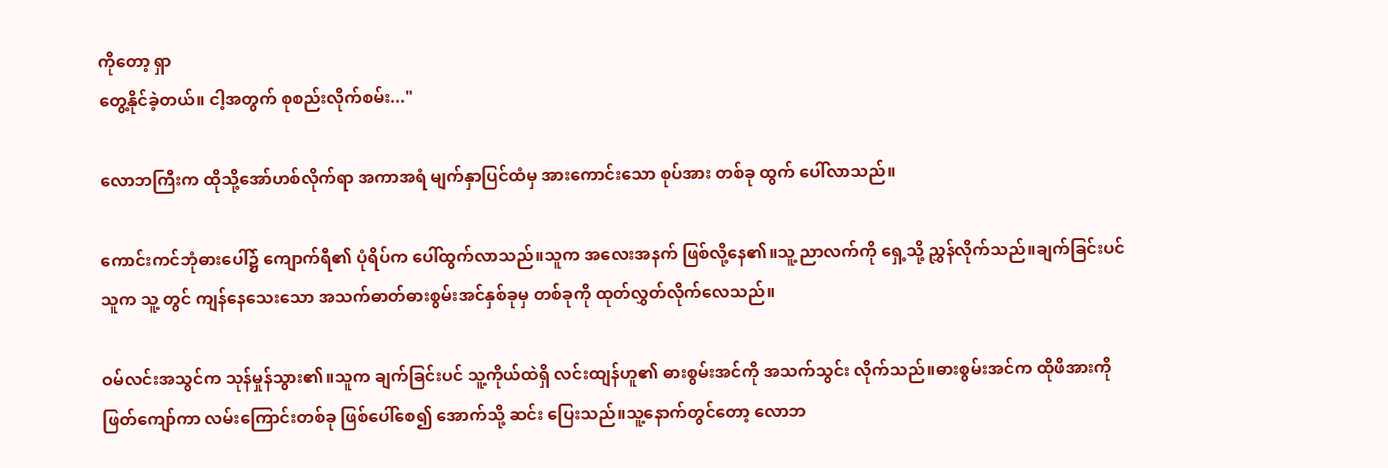ကိုတော့ ရှာ
တွေ့နိုင်ခဲ့တယ်။ ငါ့အတွက် စုစည်းလိုက်စမ်း..."

လောဘကြီးက ထိုသို့အော်ဟစ်လိုက်ရာ အကာအရံ မျက်နှာပြင်ထံမှ အားကောင်းသော စုပ်အား တစ်ခု ထွက် ပေါ်လာသည်။

ကောင်းကင်ဘုံဓားပေါ်၌ ကျောက်ရီ၏ ပုံရိပ်က ပေါ်ထွက်လာသည်။သူက အလေးအနက် ဖြစ်လို့နေ၏။သူ့ ညာလက်ကို ရှေ့သို့ ညွှန်လိုက်သည်။ချက်ခြင်းပင် သူက သူ့ တွင် ကျန်နေသေးသော အသက်ဓာတ်ဓားစွမ်းအင်နှစ်ခုမှ တစ်ခုကို ထုတ်လွှတ်လိုက်လေသည်။

ဝမ်လင်းအသွင်က သုန်မှုန်သွား၏။သူက ချက်ခြင်းပင် သူ့ကိုယ်ထဲရှိ လင်းထျန်ဟူ၏ ဓားစွမ်းအင်ကို အသက်သွင်း လိုက်သည်။ဓားစွမ်းအင်က ထိုဖိအားကို ဖြတ်ကျော်ကာ လမ်းကြောင်းတစ်ခု ဖြစ်ပေါ်စေ၍ အောက်သို့ ဆင်း ပြေးသည်။သူ့နောက်တွင်တော့ လောဘ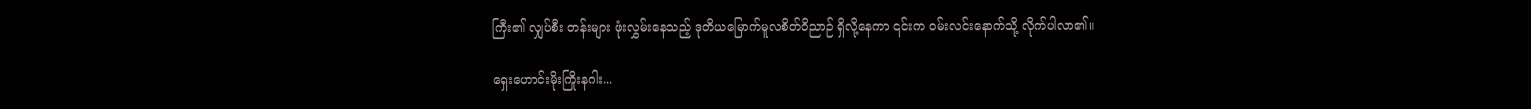ကြီး၏ လျှပ်စီး တန်းများ ဖုံးလွှမ်းနေသည့် ဒုတိယမြောက်မူလစိတ်ဝိညာဉ် ရှိလို့နေကာ ၎င်းက ဝမ်းလင်းနောက်သို့ လိုက်ပါလာ၏။

ရှေးဟောင်းမိုးကြိုးနဂါး...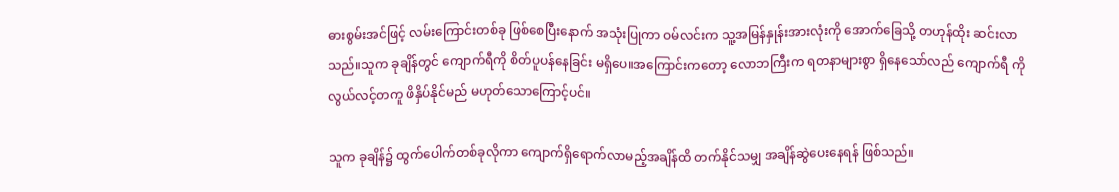ဓားစွမ်းအင်ဖြင့် လမ်းကြောင်းတစ်ခု ဖြစ်စေပြီးနောက် အသုံးပြုကာ ဝမ်လင်းက သူ့အမြန်နှုန်းအားလုံးကို အောက်ခြေသို့ တဟုန်ထိုး ဆင်းလာသည်။သူက ခုချိန်တွင် ကျောက်ရီကို စိတ်ပူပန်နေခြင်း မရှိပေ။အကြောင်းကတော့ လောဘကြီးက ရတနာများစွာ ရှိနေသော်လည် ကျောက်ရီ ကို လွယ်လင့်တကူ ဖိနှိပ်နိုင်မည် မဟုတ်သောကြောင့်ပင်။

သူက ခုချိန်၌ ထွက်ပေါက်တစ်ခုလိုကာ ကျောက်ရှိရောက်လာမည့်အချိန်ထိ တက်နိုင်သမျှ အချိန်ဆွဲပေးနေရန် ဖြစ်သည်။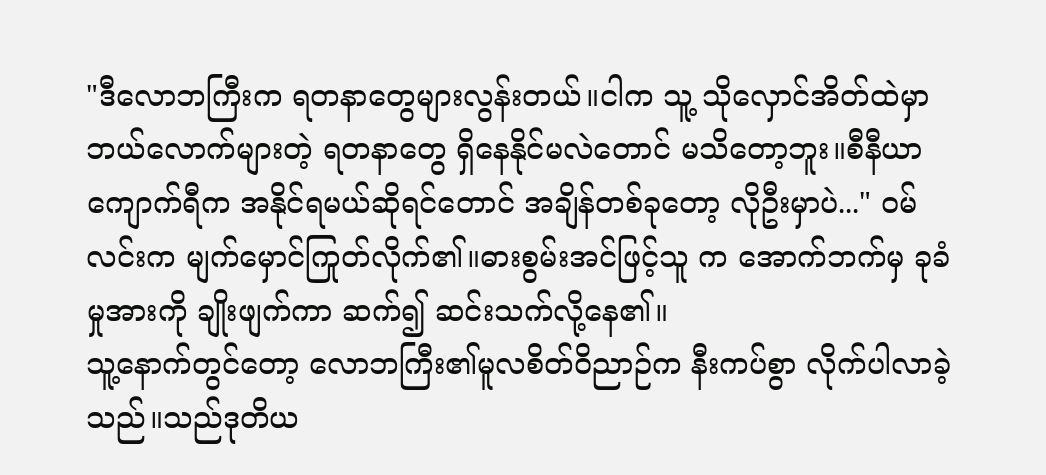"ဒီလောဘကြီးက ရတနာတွေများလွန်းတယ်။ငါက သူ့ သိုလှောင်အိတ်ထဲမှာ ဘယ်လောက်များတဲ့ ရတနာတွေ ရှိနေနိုင်မလဲတောင် မသိတော့ဘူး။စီနီယာ ကျောက်ရီက အနိုင်ရမယ်ဆိုရင်တောင် အချိန်တစ်ခုတော့ လိုဦးမှာပဲ..." ဝမ်လင်းက မျက်မှောင်ကြုတ်လိုက်၏။ဓားစွမ်းအင်ဖြင့်သူ က အောက်ဘက်မှ ခုခံမှုအားကို ချိုးဖျက်ကာ ဆက်၍ ဆင်းသက်လို့နေ၏။
သူ့နောက်တွင်တော့ လောဘကြီး၏မူလစိတ်ဝိညာဉ်က နီးကပ်စွာ လိုက်ပါလာခဲ့သည်။သည်ဒုတိယ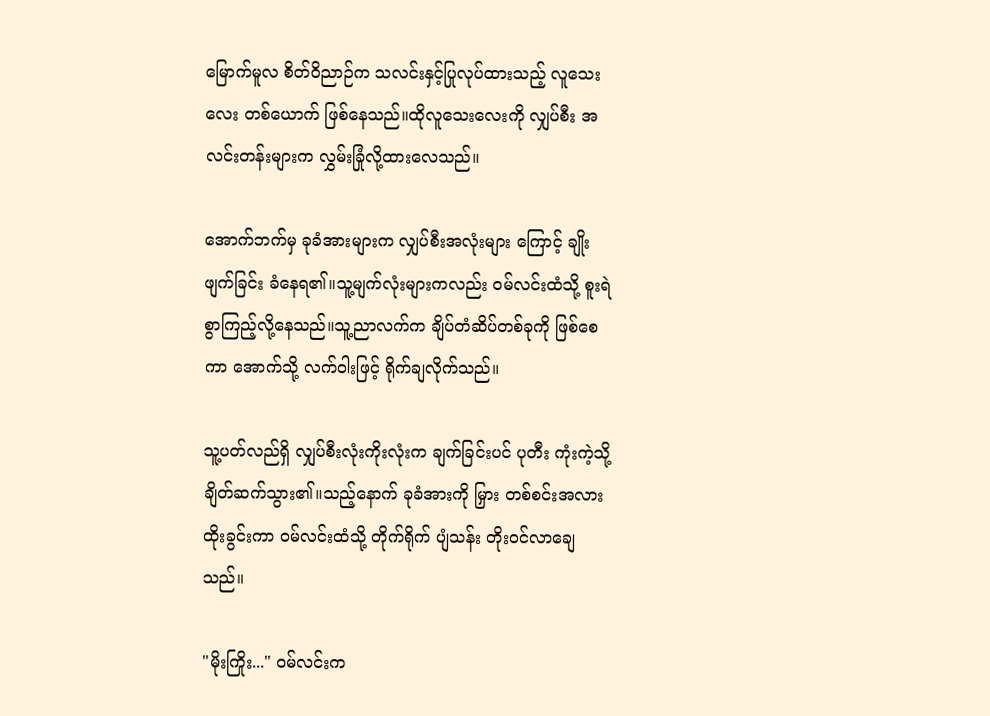မြောက်မူလ စိတ်ဝိညာဉ်က သလင်းနှင့်ပြုလုပ်ထားသည့် လူသေးလေး တစ်ယောက် ဖြစ်နေသည်။ထိုလူသေးလေးကို လျှပ်စီး အလင်းတန်းများက လွှမ်းခြုံလို့ထားလေသည်။

အောက်ဘက်မှ ခုခံအားများက လျှပ်စီးအလုံးများ ကြောင့် ချိုးဖျက်ခြင်း ခံနေရ၏။သူ့မျက်လုံးများကလည်း ဝမ်လင်းထံသို့ စူးရဲစွာကြည့်လို့နေသည်။သူ့ညာလက်က ချိပ်တံဆိပ်တစ်ခုကို ဖြစ်စေကာ အောက်သို့ လက်ဝါးဖြင့် ရိုက်ချလိုက်သည်။

သူ့ပတ်လည်ရှိ လျှပ်စီးလုံးကိုးလုံးက ချက်ခြင်းပင် ပုတီး ကုံးကဲ့သို့ ချိတ်ဆက်သွား၏။သည့်နောက် ခုခံအားကို မြှား တစ်စင်းအလား ထိုးခွင်းကာ ဝမ်လင်းထံသို့ တိုက်ရိုက် ပျံသန်း တိုးဝင်လာချေသည်။

"မိုးကြိုး..." ဝမ်လင်းက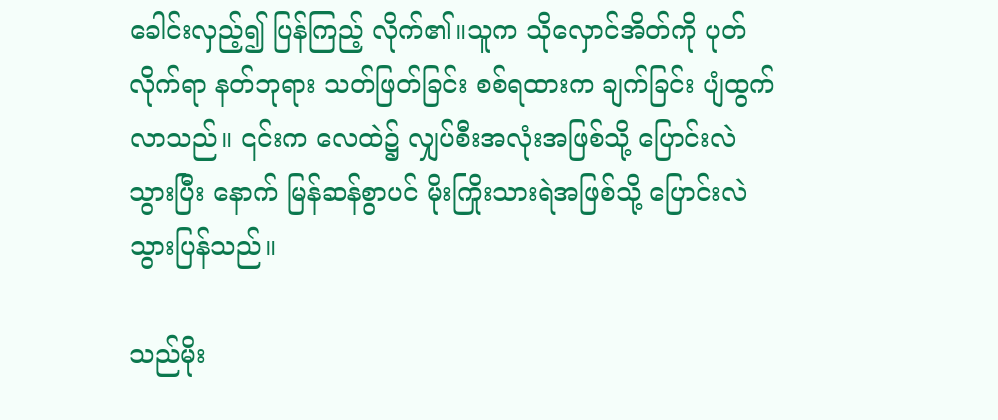ခေါင်းလှည့်၍ ပြန်ကြည့် လိုက်၏။သူက သိုလှောင်အိတ်ကို ပုတ်လိုက်ရာ နတ်ဘုရား သတ်ဖြတ်ခြင်း စစ်ရထားက ချက်ခြင်း ပျံထွက်လာသည်။ ၎င်းက လေထဲ၌ လျှပ်စီးအလုံးအဖြစ်သို့ ပြောင်းလဲသွားပြီး နောက် မြန်ဆန်စွာပင် မိုးကြိုးသားရဲအဖြစ်သို့ ပြောင်းလဲ သွားပြန်သည်။

သည်မိုး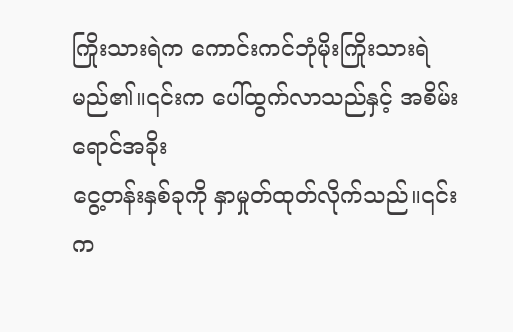ကြိုးသားရဲက ကောင်းကင်ဘုံမိုးကြိုးသားရဲ မည်၏။၎င်းက ပေါ်ထွက်လာသည်နှင့် အစိမ်းရောင်အခိုး
ငွေ့တန်းနှစ်ခုကို နှာမှုတ်ထုတ်လိုက်သည်။၎င်းက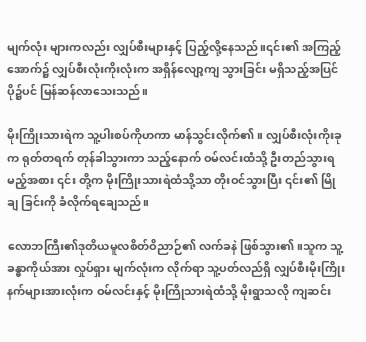မျက်လုံး များကလည်း လျှပ်စီးများနှင့် ပြည့်လို့နေသည်။၎င်း၏ အကြည့်အောက်၌ လျှပ်စီးလုံးကိုးလုံးက အရှိန်လျော့ကျ သွားခြင်း မရှိသည့်အပြင် ပို၌ပင် မြန်ဆန်လာသေးသည်။

မိုးကြိုးသားရဲက သူ့ပါးစပ်ကိုဟကာ မာန်သွင်းလိုက်၏။ လျှပ်စီးလုံးကိုးခုက ရုတ်တရက် တုန်ခါသွားကာ သည့်နောက် ဝမ်လင်းထံသို့ ဦးတည်သွားရမည့်အစား ၎င်း တို့က မိုးကြိုးသားရဲထံသို့သာ တိုးဝင်သွားပြီး ၎င်း၏ မြိုချ ခြင်းကို ခံလိုက်ရချေသည်။

လောဘကြီး၏ဒုတိယမူလစိတ်ဝိညာဉ်၏ လက်ခနဲ ဖြစ်သွား၏။သူက သူ့ခန္ဓာကိုယ်အား လှုပ်ရှား မျက်လုံးက လိုက်ရာ သူ့ပတ်လည်ရှိ လျှပ်စီးမိုးကြိုးနက်များအားလုံးက ဝမ်လင်းနှင့် မိုးကြိုသားရဲထံသို့ မိုးရွာသလို ကျဆင်း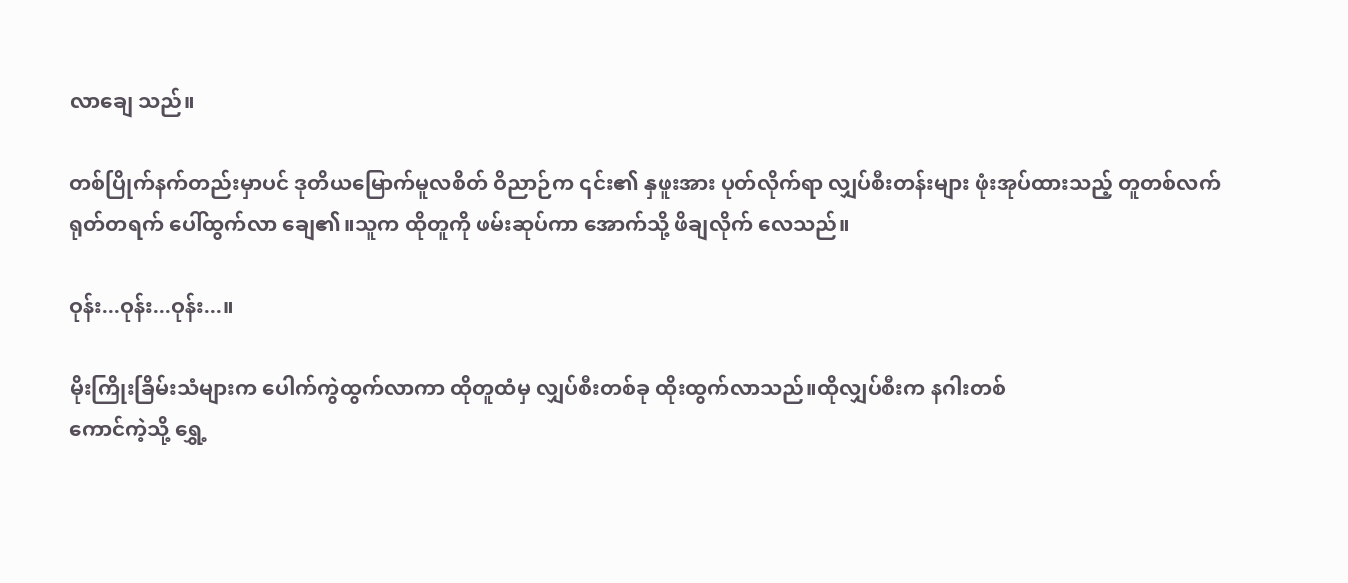လာချေ သည်။

တစ်ပြိုက်နက်တည်းမှာပင် ဒုတိယမြောက်မူလစိတ် ဝိညာဉ်က ၎င်း၏ နှဖူးအား ပုတ်လိုက်ရာ လျှပ်စီးတန်းများ ဖုံးအုပ်ထားသည့် တူတစ်လက် ရုတ်တရက် ပေါ်ထွက်လာ ချေ၏။သူက ထိုတူကို ဖမ်းဆုပ်ကာ အောက်သို့ ဖိချလိုက် လေသည်။

ဝုန်း...ဝုန်း...ဝုန်း...။

မိုးကြိုးခြိမ်းသံများက ပေါက်ကွဲထွက်လာကာ ထိုတူထံမှ လျှပ်စီးတစ်ခု ထိုးထွက်လာသည်။ထိုလျှပ်စီးက နဂါးတစ်
ကောင်ကဲ့သို့ ရွှေ့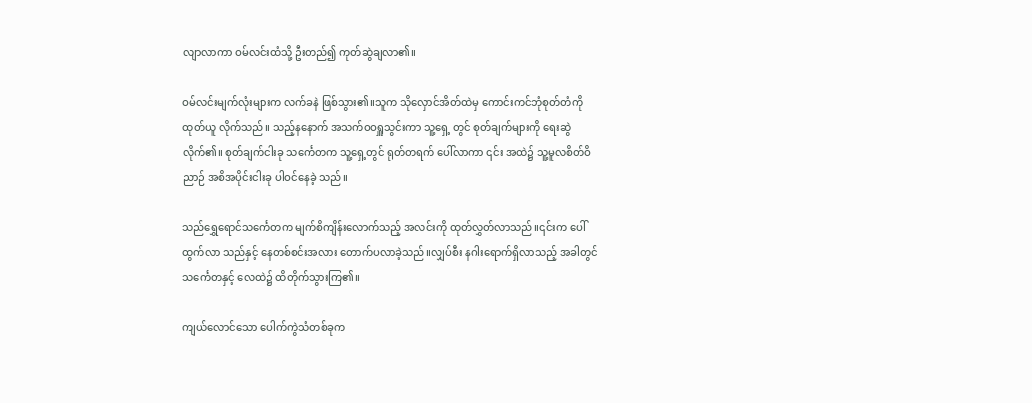လျာလာကာ ဝမ်လင်းထံသို့ ဦးတည်၍ ကုတ်ဆွဲချလာ၏။

ဝမ်လင်းမျက်လုံးများက လက်ခနဲ ဖြစ်သွား၏။သူက သိုလှောင်အိတ်ထဲမှ ကောင်းကင်ဘုံစုတ်တံကို ထုတ်ယူ လိုက်သည်။ သည့်နနောက် အသက်ဝဝရှူသွင်းကာ သူ့ရှေ့ တွင် စုတ်ချက်များကို ရေးဆွဲလိုက်၏။ စုတ်ချက်ငါးခု သင်္ကေတက သူ့ရှေ့တွင် ရုတ်တရက် ပေါ်လာကာ ၎င်း အထဲ၌ သူ့မူလစိတ်ဝိညာဉ် အစိအပိုင်းငါးခု ပါဝင်နေခဲ့ သည်။

သည်ရွှေရောင်သင်္ကေတက မျက်စိကျိန်းလောက်သည့် အလင်းကို ထုတ်လွှတ်လာသည်။၎င်းက ပေါ်ထွက်လာ သည်နှင့် နေတစ်စင်းအလား တောက်ပလာခဲ့သည်။လျှပ်စီး နဂါးရောက်ရှိလာသည့် အခါတွင် သင်္ကေတနှင့် လေထဲ၌ ထိတိုက်သွားကြ၏။

ကျယ်လောင်သော ပေါက်ကွဲသံတစ်ခုက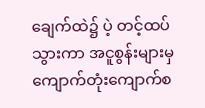ချေက်ထဲ၌ ပဲ့ တင့်ထပ်သွားကာ အငူစွန်းများမှ ကျောက်တုံးကျောက်စ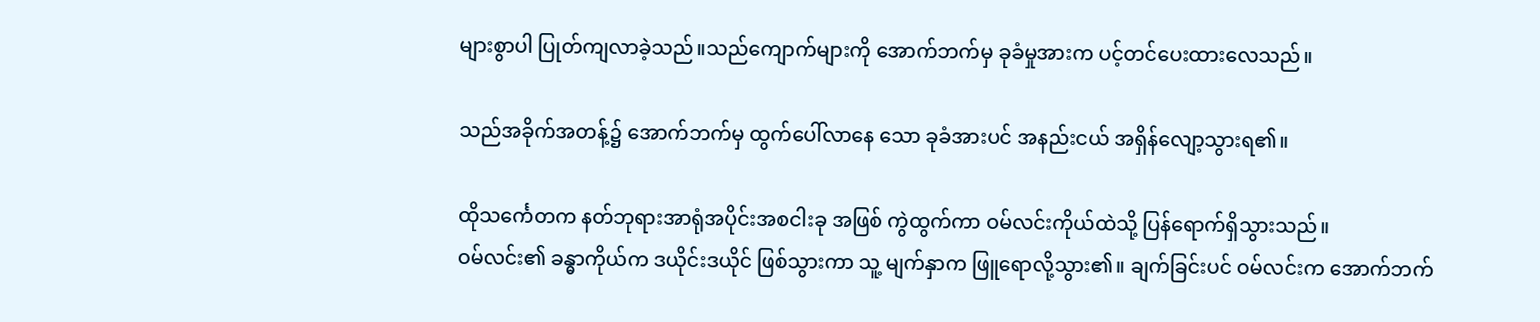များစွာပါ ပြုတ်ကျလာခဲ့သည်။သည်ကျောက်များကို အောက်ဘက်မှ ခုခံမှုအားက ပင့်တင်ပေးထားလေသည်။

သည်အခိုက်အတန့်၌ အောက်ဘက်မှ ထွက်ပေါ်လာနေ သော ခုခံအားပင် အနည်းငယ် အရှိန်လျော့သွားရ၏။

ထိုသင်္ကေတက နတ်ဘုရားအာရုံအပိုင်းအစငါးခု အဖြစ် ကွဲထွက်ကာ ဝမ်လင်းကိုယ်ထဲသို့ ပြန်ရောက်ရှိသွားသည်။
ဝမ်လင်း၏ ခန္ဓာကိုယ်က ဒယိုင်းဒယိုင် ဖြစ်သွားကာ သူ့ မျက်နှာက ဖြူရောလို့သွား၏။ ချက်ခြင်းပင် ဝမ်လင်းက အောက်ဘက်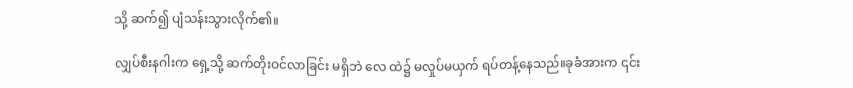သို့ ဆက်၍ ပျံသန်းသွားလိုက်၏။

လျှပ်စီးနဂါးက ရှေ့သို့ ဆက်တိုးဝင်လာခြင်း မရှိဘဲ လေ ထဲ၌ မလှုပ်မယှက် ရပ်တန့်နေသည်။ခုခံအားက ၎င်း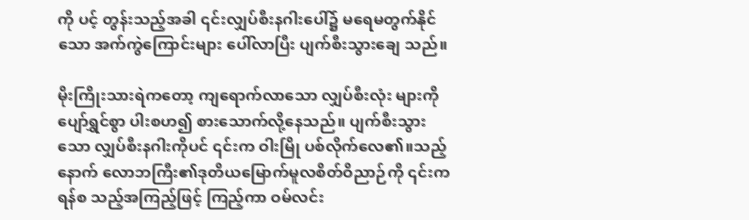ကို ပင့် တွန်းသည့်အခါ ၎င်းလျှပ်စီးနဂါးပေါ်၌ မရေမတွက်နိုင် သော အက်ကွဲကြောင်းများ ပေါ်လာပြီး ပျက်စီးသွားချေ သည်။

မိုးကြိုးသားရဲကတော့ ကျရောက်လာသော လျှပ်စီးလုံး များကို ပျော်ရွှင်စွာ ပါးစဟ၍ စားသောက်လို့နေသည်။ ပျက်စီးသွားသော လျှပ်စီးနဂါးကိုပင် ၎င်းက ဝါးမြို ပစ်လိုက်လေ၏။သည့်နောက် လောဘကြီး၏ဒုတိယမြောက်မူလစိတ်ဝိညာဉ်ကို ၎င်းက ရန်စ သည့်အကြည့်ဖြင့် ကြည့်ကာ ဝမ်လင်း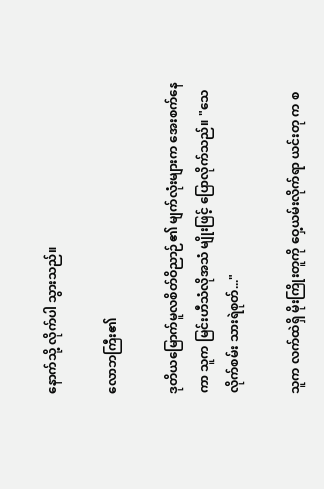နောက်သို့ လိုက်ပါ သွားသည်။

လောဘကြီး၏

ဒုတိယမြောက်မူလစိတ်ဝိညာဉ်၏ မျက်လုံးများက အေးစက်နေကာ သူက မြင်းဟီသံလိုအသံ မျိုးဖြင့် ပြောလိုက်သည်။ "သေလိုက်စမ်း သားရဲစုတ်..."

သူက လက်ထဲရှိ မိုးကြိုးတူကို ဝှေ့ယမ်းလိုက်ရာ ယင်းတု က စ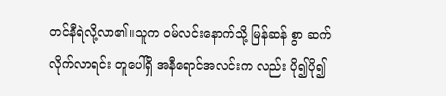တင်နီရဲလို့လာ၏။သူက ဝမ်လင်းနောက်သို့ မြန်ဆန် စွာ ဆက်လိုက်လာရင်း တူပေါ်ရှိ အနီရောင်အလင်းက လည်း ပို၍ပို၍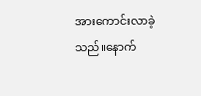အားကောင်းလာခဲ့သည်။နောက်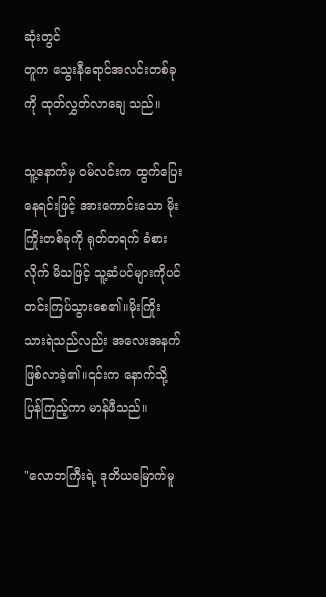ဆုံးတွင်
တူက သွေးနီရောင်အလင်းတစ်ခုကို ထုတ်လွှတ်လာချေ သည်။

သူ့နောက်မှ ဝမ်လင်းက ထွက်ပြေးနေရင်းဖြင့် အားကောင်းသော မိုးကြိုးတစ်ခုကို ရုတ်တရက် ခံစားလိုက် မိသဖြင့် သူ့ဆံပင်များကိုပင် တင်းကြပ်သွားစေ၏။မိုးကြိုး သားရဲသည်လည်း အလေးအနက် ဖြစ်လာခဲ့၏။၎င်းက နောက်သို့ ပြန်ကြည့်ကာ မာန်ဖီသည်။

"လောဘကြီးရဲ့ ဒုတိယမြောက်မူ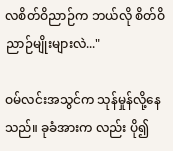လစိတ်ဝိညာဉ်က ဘယ်လို စိတ်ဝိညာဉ်မျိုးများလဲ..."

ဝမ်လင်းအသွင်က သုန်မှုန်လို့နေသည်။ ခုခံအားက လည်း ပို၍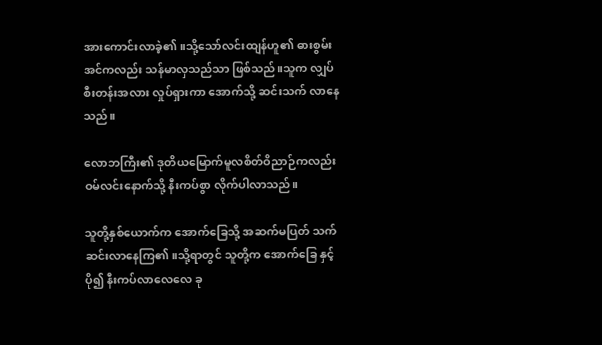အားကောင်းလာခဲ့၏။သို့သော်လင်းထျန်ဟူ၏ ဓားစွမ်းအင်ကလည်း သန်မာလှသည်သာ ဖြစ်သည်။သူက လျှပ်စီးတန်းအလား လှုပ်ရှားကာ အောက်သို့ ဆင်းသက် လာနေသည်။

လောဘကြီး၏ ဒုတိယမြောက်မူလစိတ်ဝိညာဉ်ကလည်း ဝမ်လင်းနောက်သို့ နီးကပ်စွာ လိုက်ပါလာသည်။

သူတို့နှစ်ယောက်က အောက်ခြေသို့ အဆက်မပြတ် သက်ဆင်းလာနေကြ၏။သို့ရာတွင် သူတို့က အောက်ခြေ နှင့် ပို၍ နီးကပ်လာလေလေ ခု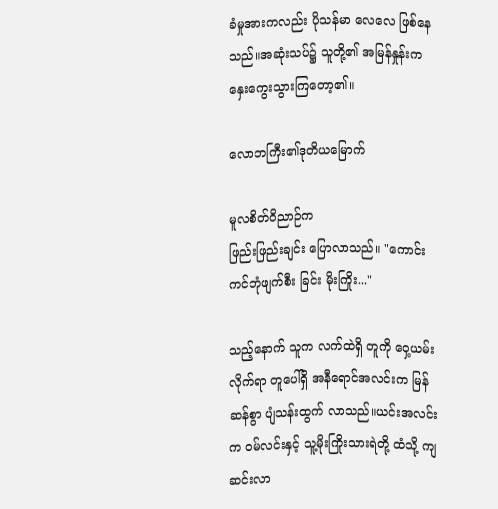ခံမှုအားကလည်း ပိုသန်မာ လေလေ ဖြစ်နေသည်။အဆုံးသပ်၌ သူတို့၏ အမြန်နှုန်းက နှေးကွေးသွားကြတော့၏။

လောဘကြီး၏ဒုတိယမြောက်

မူလစိတ်ဝိညာဉ်က
ဖြည်းဖြည်းချင်း ပြောလာသည်။ "ကောင်းကင်ဘုံဖျက်စီး ခြင်း မိုးကြိုး..."

သည့်နောက် သူက လက်ထဲရှိ တူကို ဝှေ့ယမ်းလိုက်ရာ တူပေါ်ရှိ အနီရောင်အလင်းက မြန်ဆန်စွာ ပျံသန်းထွက် လာသည်။ယင်းအလင်းက ဝမ်လင်းနှင့် သူ့မိုးကြိုးသားရဲတို့ ထံသို့ ကျဆင်းလာ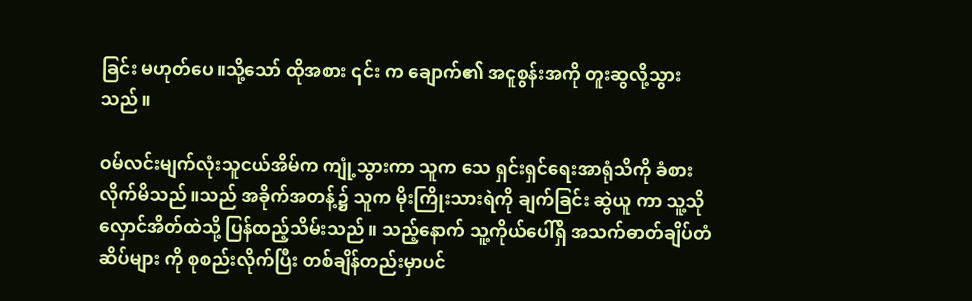ခြင်း မဟုတ်ပေ။သို့သော် ထိုအစား ၎င်း က ချောက်၏ အငူစွန်းအကို တူးဆွလို့သွားသည်။

ဝမ်လင်းမျက်လုံးသူငယ်အိမ်က ကျုံ့သွားကာ သူက သေ ရှင်းရှင်ရေးအာရုံသိကို ခံစားလိုက်မိသည်။သည် အခိုက်အတန့်၌ သူက မိုးကြိုးသားရဲကို ချက်ခြင်း ဆွဲယူ ကာ သူ့သိုလှောင်အိတ်ထဲသို့ ပြန်ထည့်သိမ်းသည်။ သည့်နောက် သူ့ကိုယ်ပေါ်ရှိ အသက်ဓာတ်ချိပ်တံဆိပ်များ ကို စုစည်းလိုက်ပြီး တစ်ချိန်တည်းမှာပင်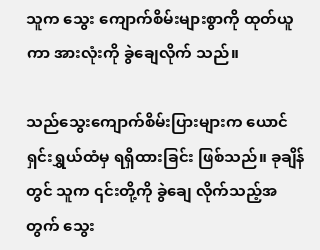သူက သွေး ကျောက်စိမ်းများစွာကို ထုတ်ယူကာ အားလုံးကို ခွဲချေလိုက် သည်။

သည်သွေးကျောက်စိမ်းပြားများက ယောင်ရှင်းရွှယ်ထံမှ ရရှိထားခြင်း ဖြစ်သည်။ ခုချိန်တွင် သူက ၎င်းတို့ကို ခွဲချေ လိုက်သည့်အတွက် သွေး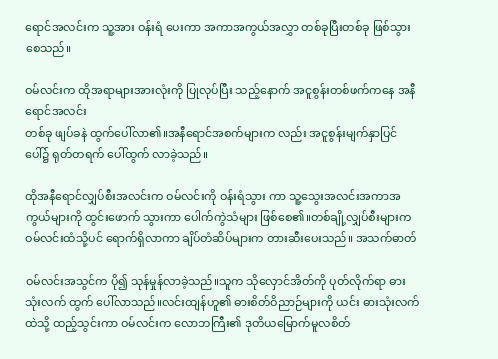ရောင်အလင်းက သူ့အား ဝန်းရံ ပေးကာ အကာအကွယ်အလွှာ တစ်ခုပြီးတစ်ခု ဖြစ်သွား စေသည်။

ဝမ်လင်းက ထိုအရာများအားလုံးကို ပြုလုပ်ပြီး သည့်နောက် အငူစွန်းတစ်ဖက်ကနေ အနီရောင်အလင်း
တစ်ခု ဖျပ်ခနဲ ထွက်ပေါ်လာ၏။အနီရောင်အစက်များက လည်း အငူစွန်းမျက်နှာပြင်ပေါ်၌ ရုတ်တရက် ပေါ်ထွက် လာခဲ့သည်။

ထိုအနီရောင်လျှပ်စီးအလင်းက ဝမ်လင်းကို ဝန်းရံသွား ကာ သူ့သွေးအလင်းအကာအကွယ်များကို ထွင်းဖောက် သွားကာ ပေါက်ကွဲသံများ ဖြစ်စေ၏။တစ်ချို့လျှပ်စီးများက ဝမ်လင်းထံသို့ပင် ရောက်ရှိလာကာ ချိပ်တံဆိပ်များက တားဆီးပေးသည်။ အသက်ဓာတ်

ဝမ်လင်းအသွင်က ပို၍ သုန်မှုန်လာခဲ့သည်။သူက သိုလှောင်အိတ်ကို ပုတ်လိုက်ရာ ဓားသုံးလက် ထွက် ပေါ်လာသည်။လင်းထျန်ဟူ၏ ဓားစိတ်ဝိညာဉ်များကို ယင်း ဓားသုံးလက်ထဲသို့ ထည့်သွင်းကာ ဝမ်လင်းက လောဘကြီး၏ ဒုတိယမြောက်မူလစိတ်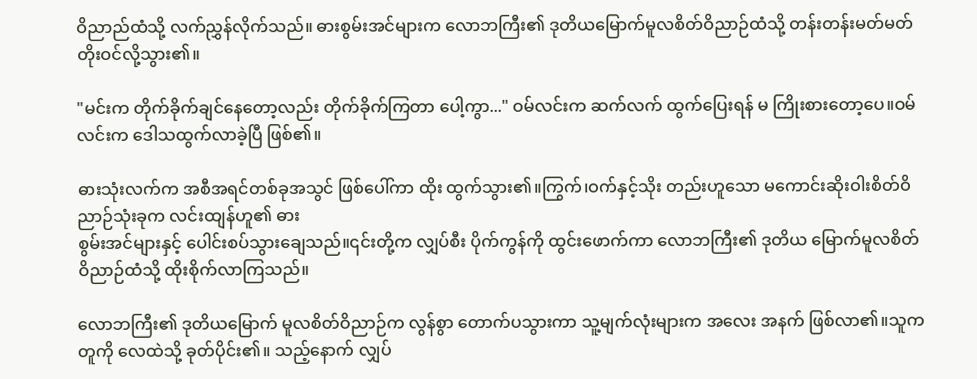ဝိညာည်ထံသို့ လက်ညွှန်လိုက်သည်။ ဓားစွမ်းအင်များက လောဘကြီး၏ ဒုတိယမြောက်မူလစိတ်ဝိညာဉ်ထံသို့ တန်းတန်းမတ်မတ် တိုးဝင်လို့သွား၏။

"မင်းက တိုက်ခိုက်ချင်နေတော့လည်း တိုက်ခိုက်ကြတာ ပေါ့ကွာ..." ဝမ်လင်းက ဆက်လက် ထွက်ပြေးရန် မ ကြိုးစားတော့ပေ။ဝမ်လင်းက ဒေါသထွက်လာခဲ့ပြီ ဖြစ်၏။

ဓားသုံးလက်က အစီအရင်တစ်ခုအသွင် ဖြစ်ပေါ်ကာ ထိုး ထွက်သွား၏။ကြွက်၊ဝက်နှင့်သိုး တည်းဟူသော မကောင်းဆိုးဝါးစိတ်ဝိညာဉ်သုံးခုက လင်းထျန်ဟူ၏ ဓား
စွမ်းအင်များနှင့် ပေါင်းစပ်သွားချေသည်။၎င်းတို့က လျှပ်စီး ပိုက်ကွန်ကို ထွင်းဖောက်ကာ လောဘကြီး၏ ဒုတိယ မြောက်မူလစိတ်ဝိညာဉ်ထံသို့ ထိုးစိုက်လာကြသည်။

လောဘကြီး၏ ဒုတိယမြောက် မူလစိတ်ဝိညာဉ်က လွန်စွာ တောက်ပသွားကာ သူ့မျက်လုံးများက အလေး အနက် ဖြစ်လာ၏။သူက တူကို လေထဲသို့ ခုတ်ပိုင်း၏။ သည့်နောက် လျှပ်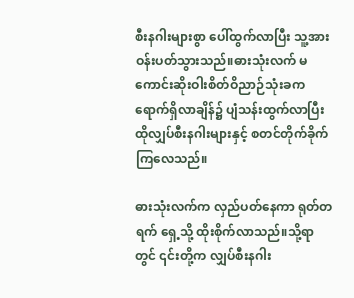စီးနဂါးများစွာ ပေါ်ထွက်လာပြီး သူ့အား ဝန်းပတ်သွားသည်။ဓားသုံးလက် မကောင်းဆိုးဝါးစိတ်ဝိညာဉ်သုံးခက ရောက်ရှိလာချိန်၌ ပျံသန်းထွက်လာပြီး ထိုလျှပ်စီးနဂါးများနှင့် စတင်တိုက်ခိုက်ကြလေသည်။

ဓားသုံးလက်က လှည်ပတ်နေကာ ရုတ်တရက် ရှေ့သို့ ထိုးစိုက်လာသည်။သို့ရာတွင် ၎င်းတို့က လျှပ်စီးနဂါး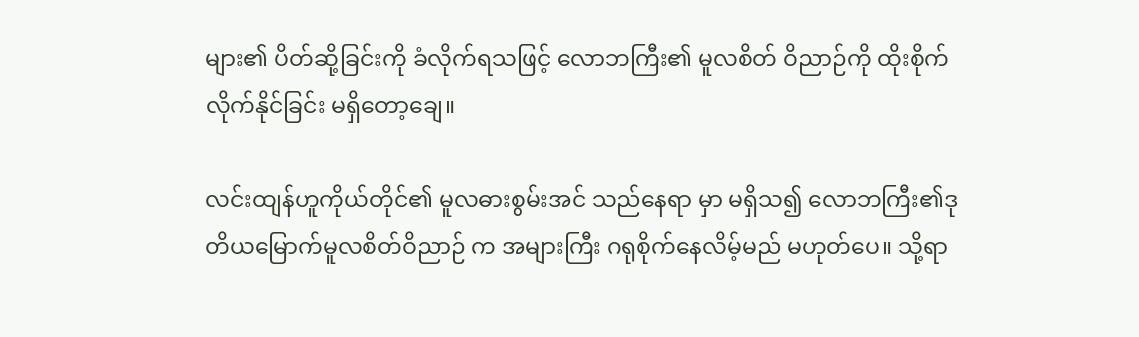များ၏ ပိတ်ဆို့ခြင်းကို ခံလိုက်ရသဖြင့် လောဘကြီး၏ မူလစိတ် ဝိညာဉ်ကို ထိုးစိုက်လိုက်နိုင်ခြင်း မရှိတော့ချေ။

လင်းထျန်ဟူကိုယ်တိုင်၏ မူလဓားစွမ်းအင် သည်နေရာ မှာ မရှိသ၍ လောဘကြီး၏ဒုတိယမြောက်မူလစိတ်ဝိညာဉ် က အများကြီး ဂရုစိုက်နေလိမ့်မည် မဟုတ်ပေ။ သို့ရာ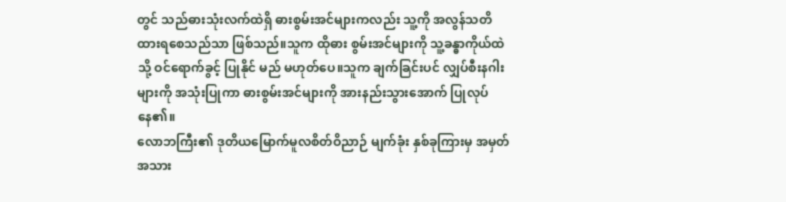တွင် သည်ဓားသုံးလက်ထဲရှိ ဓားစွမ်းအင်များကလည်း သူ့ကို အလွန်သတိထားရစေသည်သာ ဖြစ်သည်။သူက ထိုဓား စွမ်းအင်များကို သူ့ခန္ဓာကိုယ်ထဲသို့ ဝင်ရောက်ခွင့် ပြုနိုင် မည် မဟုတ်ပေ။သူက ချက်ခြင်းပင် လျှပ်စီးနဂါးများကို အသုံးပြုကာ ဓားစွမ်းအင်များကို အားနည်းသွားအောက် ပြုလုပ်နေ၏။
လောဘကြီး၏ ဒုတိယမြောက်မူလစိတ်ဝိညာဉ် မျက်ခုံး နှစ်ခုကြားမှ အမှတ်အသား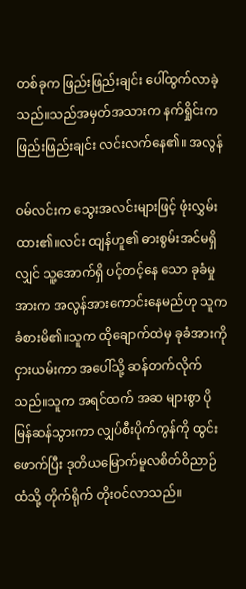တစ်ခုက ဖြည်းဖြည်းချင်း ပေါ်ထွက်လာခဲ့သည်။သည်အမှတ်အသားက နက်ရှိုင်းက ဖြည်းဖြည်းချင်း လင်းလက်နေ၏။ အလွန်

ဝမ်လင်းက သွေးအလင်းများဖြင့် ဖုံးလွှမ်းထား၏။လင်း ထျန်ဟူ၏ ဓားစွမ်းအင်မရှိလျှင် သူ့အောက်ရှိ ပင့်တင့်နေ သော ခုခံမှုအားက အလွန်အားကောင်းနေမည်ဟု သူက ခံစားမိ၏။သူက ထိုချောက်ထဲမှ ခုခံအားကို ငှားယမ်းကာ အပေါ်သို့ ဆန်တက်လိုက်သည်။သူက အရင်ထက် အဆ များစွာ ပိုမြန်ဆန်သွားကာ လျှပ်စီးပိုက်ကွန်ကို ထွင်း ဖောက်ပြီး ဒုတိယမြောက်မူလစိတ်ဝိညာဉ်ထံသို့ တိုက်ရိုက် တိုးဝင်လာသည်။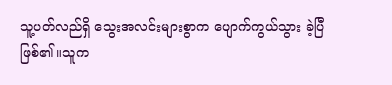သူ့ပတ်လည်ရှိ သွေးအလင်းများစွာက ပျောက်ကွယ်သွား ခဲ့ပြီ ဖြစ်၏။သူက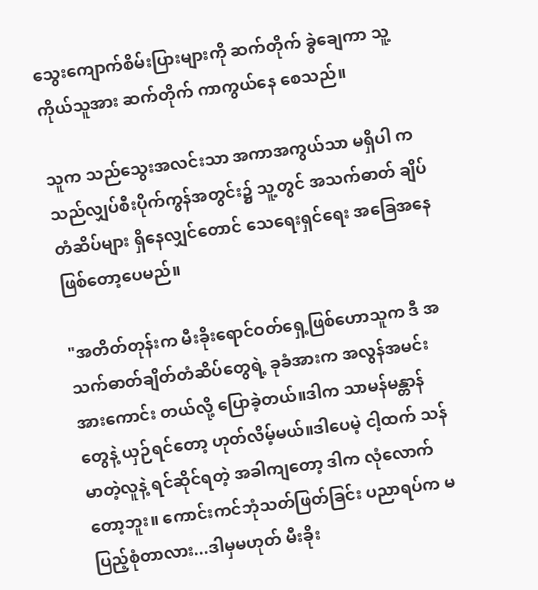သွေးကျောက်စိမ်းပြားများကို ဆက်တိုက် ခွဲချေကာ သူ့ကိုယ်သူအား ဆက်တိုက် ကာကွယ်နေ စေသည်။

သူက သည်သွေးအလင်းသာ အကာအကွယ်သာ မရှိပါ က သည်လျှပ်စီးပိုက်ကွန်အတွင်း၌ သူ့တွင် အသက်ဓာတ် ချိပ်တံဆိပ်များ ရှိနေလျှင်တောင် သေရေးရှင်ရေး အခြေအနေ ဖြစ်တော့ပေမည်။

"အတိတ်တုန်းက မီးခိုးရောင်ဝတ်ရှေ့ဖြစ်ဟောသူက ဒီ အသက်ဓာတ်ချိတ်တံဆိပ်တွေရဲ့ ခုခံအားက အလွန်အမင်း
အားကောင်း တယ်လို့ ပြောခဲ့တယ်။ဒါက သာမန်မန္တာန် တွေနဲ့ ယှဉ်ရင်တော့ ဟုတ်လိမ့်မယ်။ဒါပေမဲ့ ငါ့ထက် သန်မာတဲ့လူနဲ့ ရင်ဆိုင်ရတဲ့ အခါကျတော့ ဒါက လုံလောက်တော့ဘူး။ ကောင်းကင်ဘုံသတ်ဖြတ်ခြင်း ပညာရပ်က မပြည့်စုံတာလား...ဒါမှမဟုတ် မီးခိုး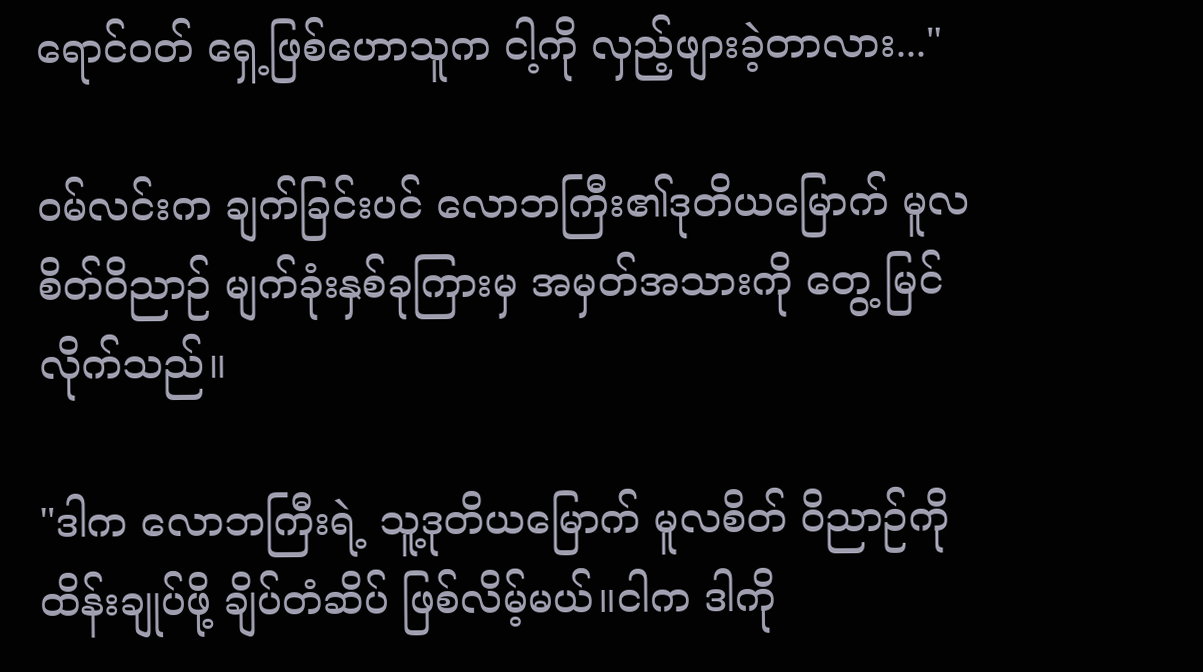ရောင်ဝတ် ရှေ့ဖြစ်ဟောသူက ငါ့ကို လှည့်ဖျားခဲ့တာလား..."

ဝမ်လင်းက ချက်ခြင်းပင် လောဘကြီး၏ဒုတိယမြောက် မူလစိတ်ဝိညာဉ် မျက်ခုံးနှစ်ခုကြားမှ အမှတ်အသားကို တွေ့ မြင်လိုက်သည်။

"ဒါက လောဘကြီးရဲ့ သူ့ဒုတိယမြောက် မူလစိတ် ဝိညာဉ်ကို ထိန်းချုပ်ဖို့ ချိပ်တံဆိပ် ဖြစ်လိမ့်မယ်။ငါက ဒါကို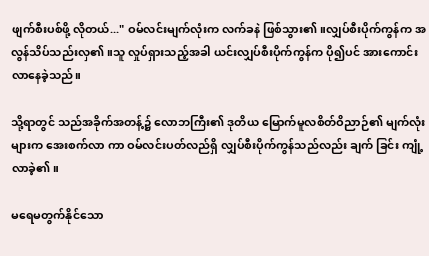ဖျက်စီးပစ်ဖို့ လိုတယ်..." ဝမ်လင်းမျက်လုံးက လက်ခနဲ ဖြစ်သွား၏။လျှပ်စီးပိုက်ကွန်က အလွန်သိပ်သည်းလှ၏။သူ လှုပ်ရှားသည့်အခါ ယင်းလျှပ်စီးပိုက်ကွန်က ပို၍ပင် အားကောင်းလာနေခဲ့သည်။

သို့ရာတွင် သည်အခိုက်အတန့်၌ လောဘကြီး၏ ဒုတိယ မြောက်မူလစိတ်ဝိညာဉ်၏ မျက်လုံးများက အေးစက်လာ ကာ ဝမ်လင်းပတ်လည်ရှိ လျှပ်စီးပိုက်ကွန်သည်လည်း ချက် ခြင်း ကျုံ့လာခဲ့၏။

မရေမတွက်နိုင်သော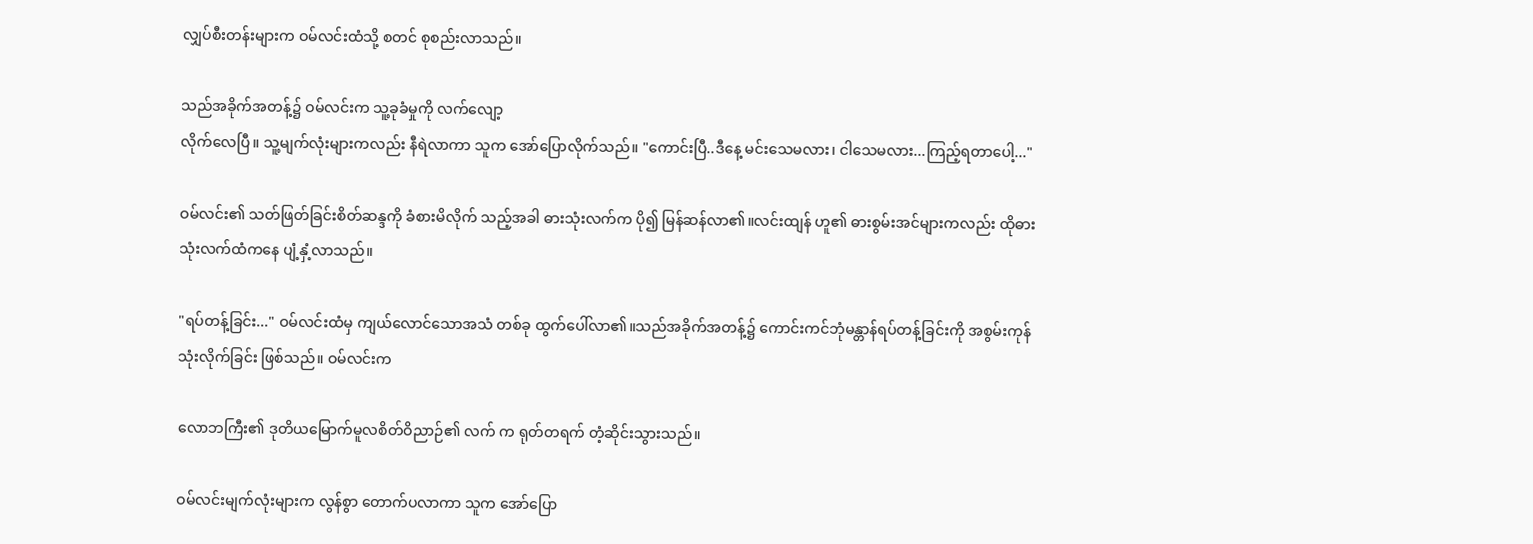လျှပ်စီးတန်းများက ဝမ်လင်းထံသို့ စတင် စုစည်းလာသည်။

သည်အခိုက်အတန့်၌ ဝမ်လင်းက သူ့ခုခံမှုကို လက်လျော့
လိုက်လေပြီ။ သူ့မျက်လုံးများကလည်း နီရဲလာကာ သူက အော်ပြောလိုက်သည်။ "ကောင်းပြီ..ဒီနေ့ မင်းသေမလား၊ ငါသေမလား...ကြည့်ရတာပေါ့..."

ဝမ်လင်း၏ သတ်ဖြတ်ခြင်းစိတ်ဆန္ဒကို ခံစားမိလိုက် သည့်အခါ ဓားသုံးလက်က ပို၍ မြန်ဆန်လာ၏။လင်းထျန် ဟူ၏ ဓားစွမ်းအင်များကလည်း ထိုဓားသုံးလက်ထံကနေ ပျံ့နှံ့လာသည်။

"ရပ်တန့်ခြင်း..." ဝမ်လင်းထံမှ ကျယ်လောင်သောအသံ တစ်ခု ထွက်ပေါ်လာ၏။သည်အခိုက်အတန့်၌ ကောင်းကင်ဘုံမန္တာန်ရပ်တန့်ခြင်းကို အစွမ်းကုန် သုံးလိုက်ခြင်း ဖြစ်သည်။ ဝမ်လင်းက

လောဘကြီး၏ ဒုတိယမြောက်မူလစိတ်ဝိညာဉ်၏ လက် က ရုတ်တရက် တံ့ဆိုင်းသွားသည်။

ဝမ်လင်းမျက်လုံးများက လွန်စွာ တောက်ပလာကာ သူက အော်ပြော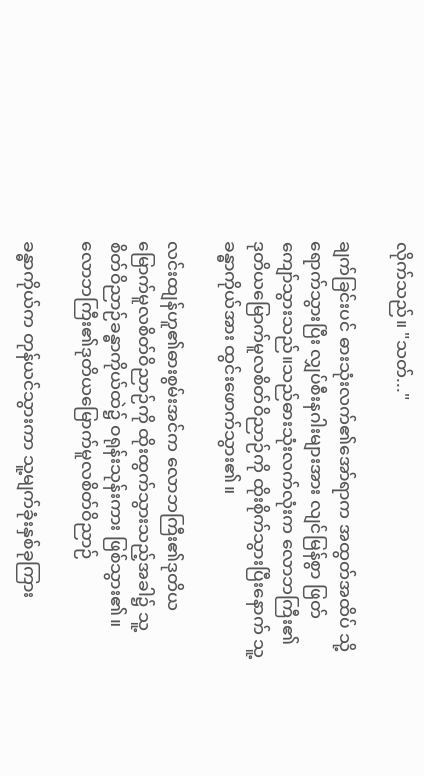လိုက်သည်။ "သတ်..."

ချက်ခြင်းပင် ဓားသုံးလက်၏အော်ရာက အထွတ်အထိပ် သို့ ရောက်သွားပြီး လျှပ်စီးနဂါးများအား လျင်မြန်စွာ ဖြတ် ကျော်သွားသည်။သည်ဓားသုံးလက်လုံးက လောဘကြီး၏ ဒုတိယမြောက်မူလစိတ်ဝိညာဉ်ကို ထိုးစိုက်သွားပြီးနောက် သူ့ခန္ဓာကိုယ်အား ထွင်းဖောက်သွား၏။

လင်းထျန်ဟူ၏ဓားစွမ်းအင်က လောဘကြီး၏ဒုတိယ မြောက်မူလစိတ်ဝိညာဉ်ကို ထိုးထွက်သွားသည့်အခါ၌ သူ့
စိတ်ဝိညာဉ်ခန္ဓာကိုယ်ထဲ၌ ဝရုန်းသုန်းကား ဖြစ်သွား၏။ လောဘကြီး၏ဒုတိယမြောက်မူလစိတ်ဝိညာဉ်

ခန္ဓာကိုယ်က တုန်ယင်သွားကာ သူ့မျက်ခုံးနှစ်ခုကြား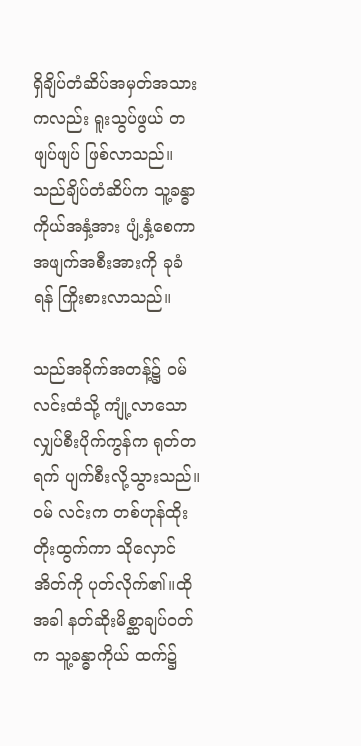ရှိချိပ်တံဆိပ်အမှတ်အသားကလည်း ရူးသွပ်ဖွယ် တဖျပ်ဖျပ် ဖြစ်လာသည်။သည်ချိပ်တံဆိပ်က သူ့ခန္ဓာကိုယ်အနှံ့အား ပျံ့နှံ့စေကာ အဖျက်အစီးအားကို ခုခံရန် ကြိုးစားလာသည်။

သည်အခိုက်အတန့်၌ ဝမ်လင်းထံသို့ ကျုံ့လာသော လျှပ်စီးပိုက်ကွန်က ရုတ်တရက် ပျက်စီးလို့သွားသည်။ဝမ် လင်းက တစ်ဟုန်ထိုး တိုးထွက်ကာ သိုလှောင်အိတ်ကို ပုတ်လိုက်၏။ထိုအခါ နတ်ဆိုးမိစ္ဆာချပ်ဝတ်က သူ့ခန္ဓာကိုယ် ထက်၌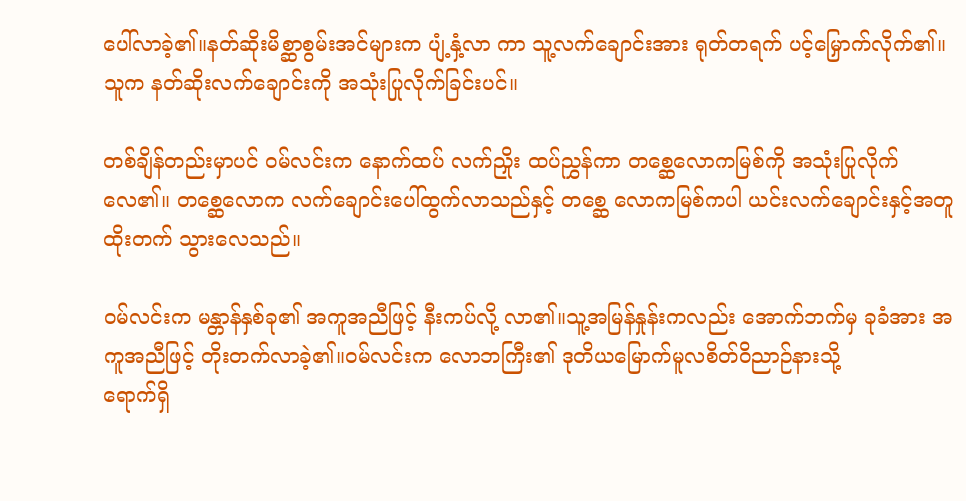ပေါ်လာခဲ့၏။နတ်ဆိုးမိစ္ဆာစွမ်းအင်များက ပျံ့နှံ့လာ ကာ သူ့လက်ချောင်းအား ရုတ်တရက် ပင့်မြှောက်လိုက်၏။ သူက နတ်ဆိုးလက်ချောင်းကို အသုံးပြုလိုက်ခြင်းပင်။

တစ်ချိန်တည်းမှာပင် ဝမ်လင်းက နောက်ထပ် လက်ညှိုး ထပ်ညွှန်ကာ တစ္ဆေလောကမြစ်ကို အသုံးပြုလိုက်လေ၏။ တစ္ဆေလောက လက်ချောင်းပေါ်ထွက်လာသည်နှင့် တစ္ဆေ လောကမြစ်ကပါ ယင်းလက်ချောင်းနှင့်အတူ ထိုးတက် သွားလေသည်။

ဝမ်လင်းက မန္တာန်နှစ်ခု၏ အကူအညီဖြင့် နီးကပ်လို့ လာ၏။သူ့အမြန်နှုန်းကလည်း အောက်ဘက်မှ ခုခံအား အကူအညီဖြင့် တိုးတက်လာခဲ့၏။ဝမ်လင်းက လောဘကြီး၏ ဒုတိယမြောက်မူလစိတ်ဝိညာဉ်နားသို့
ရောက်ရှိ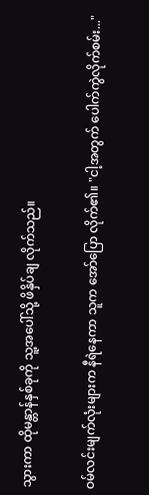သွားကာ ထိုမန္တာန်နှစ်ခုကို သူ့အပေါ်သို့ ဖိနှိပ်ချ လိုက်သည်။

ဝမ်လင်းမျက်လုံးများက နီရဲနေကာ သူက အော်ပြော လိုက်၏။ "ငါ့အတွက် ပေါက်ကွဲလိုက်စမ်း..."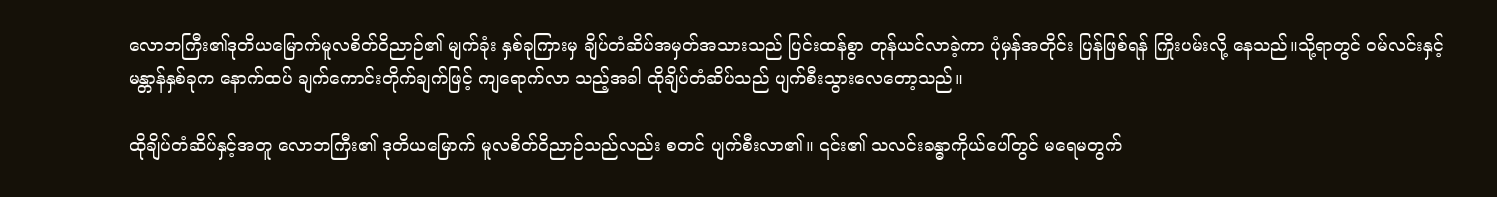လောဘကြီး၏ဒုတိယမြောက်မူလစိတ်ဝိညာဉ်၏ မျက်ခုံး နှစ်ခုကြားမှ ချိပ်တံဆိပ်အမှတ်အသားသည် ပြင်းထန်စွာ တုန်ယင်လာခဲ့ကာ ပုံမှန်အတိုင်း ပြန်ဖြစ်ရန် ကြိုးပမ်းလို့ နေသည်။သို့ရာတွင် ဝမ်လင်းနှင့် မန္တာန်နှစ်ခုက နောက်ထပ် ချက်ကောင်းတိုက်ချက်ဖြင့် ကျရောက်လာ သည့်အခါ ထိုချိပ်တံဆိပ်သည် ပျက်စီးသွားလေတော့သည်။

ထိုချိပ်တံဆိပ်နှင့်အတူ လောဘကြီး၏ ဒုတိယမြောက် မူလစိတ်ဝိညာဉ်သည်လည်း စတင် ပျက်စီးလာ၏။ ၎င်း၏ သလင်းခန္ဓာကိုယ်ပေါ်တွင် မရေမတွက်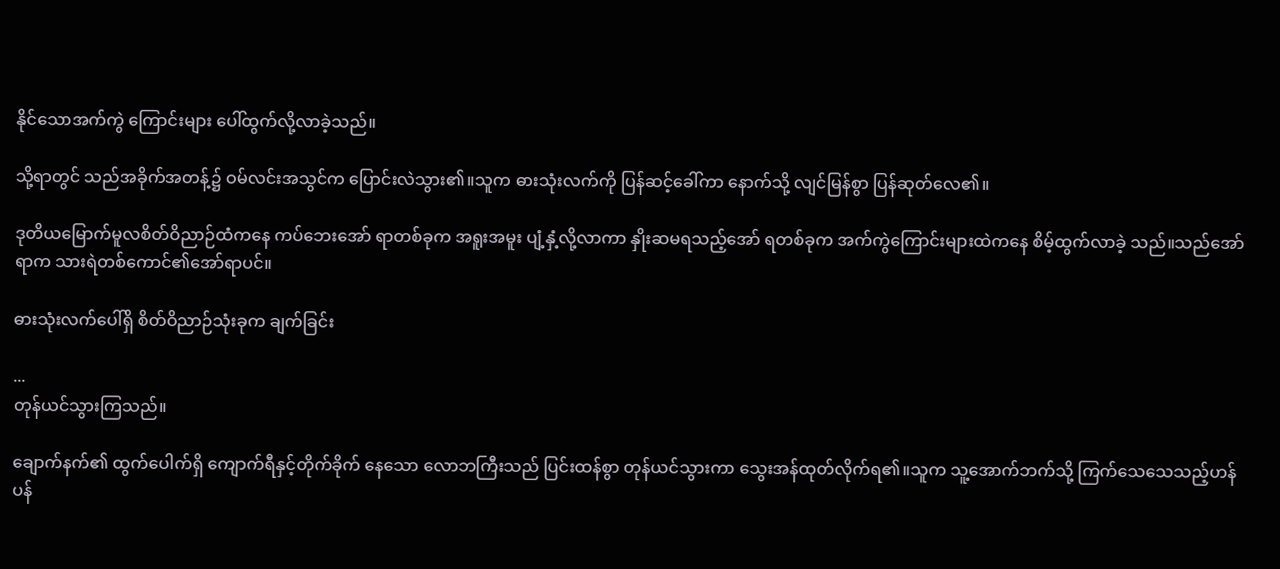နိုင်သောအက်ကွဲ ကြောင်းများ ပေါ်ထွက်လို့လာခဲ့သည်။

သို့ရာတွင် သည်အခိုက်အတန့်၌ ဝမ်လင်းအသွင်က ပြောင်းလဲသွား၏။သူက ဓားသုံးလက်ကို ပြန်ဆင့်ခေါ်ကာ နောက်သို့ လျင်မြန်စွာ ပြန်ဆုတ်လေ၏။

ဒုတိယမြောက်မူလစိတ်ဝိညာဉ်ထံကနေ ကပ်ဘေးအော် ရာတစ်ခုက အရူးအမူး ပျံ့နှံ့လို့လာကာ နှိုးဆမရသည့်အော် ရတစ်ခုက အက်ကွဲကြောင်းများထဲကနေ စိမ့်ထွက်လာခဲ့ သည်။သည်အော်ရာက သားရဲတစ်ကောင်၏အော်ရာပင်။

ဓားသုံးလက်ပေါ်ရှိ စိတ်ဝိညာဉ်သုံးခုက ချက်ခြင်း

...
တုန်ယင်သွားကြသည်။

ချောက်နက်၏ ထွက်ပေါက်ရှိ ကျောက်ရီနှင့်တိုက်ခိုက် နေသော လောဘကြီးသည် ပြင်းထန်စွာ တုန်ယင်သွားကာ သွေးအန်ထုတ်လိုက်ရ၏။သူက သူ့အောက်ဘက်သို့ ကြက်သေသေသည့်ဟန်ပန်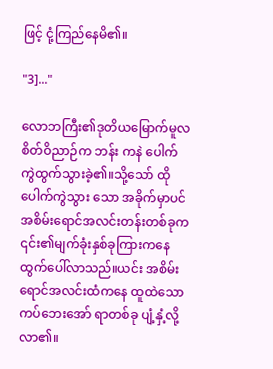ဖြင့် ငုံ့ကြည်နေမိ၏။

"3]..."

လောဘကြီး၏ဒုတိယမြောက်မူလစိတ်ဝိညာဉ်က ဘန်း ကနဲ ပေါက်ကွဲထွက်သွားခဲ့၏။သို့သော် ထိုပေါက်ကွဲသွား သော အခိုက်မှာပင် အစိမ်းရောင်အလင်းတန်းတစ်ခုက ၎င်း၏မျက်ခုံးနှစ်ခုကြားကနေ ထွက်ပေါ်လာသည်။ယင်း အစိမ်းရောင်အလင်းထံကနေ ထူထဲသော ကပ်ဘေးအော် ရာတစ်ခု ပျံ့နှံ့လို့လာ၏။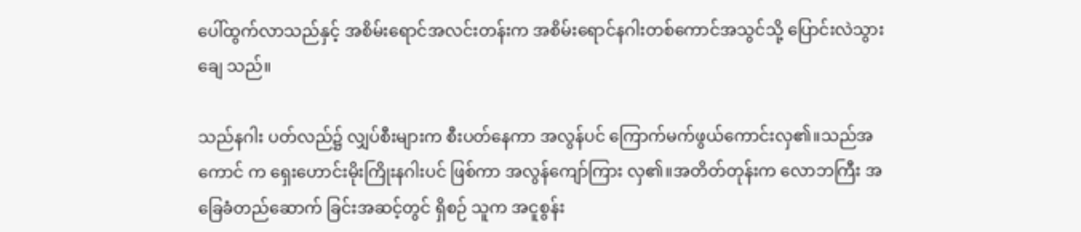ပေါ်ထွက်လာသည်နှင့် အစိမ်းရောင်အလင်းတန်းက အစိမ်းရောင်နဂါးတစ်ကောင်အသွင်သို့ ပြောင်းလဲသွားချေ သည်။

သည်နဂါး ပတ်လည်၌ လျှပ်စီးများက စီးပတ်နေကာ အလွန်ပင် ကြောက်မက်ဖွယ်ကောင်းလှ၏။သည်အကောင် က ရှေးဟောင်းမိုးကြိုးနဂါးပင် ဖြစ်ကာ အလွန်ကျော်ကြား လှ၏။အတိတ်တုန်းက လောဘကြီး အခြေခံတည်ဆောက် ခြင်းအဆင့်တွင် ရှိစဉ် သူက အငူစွန်း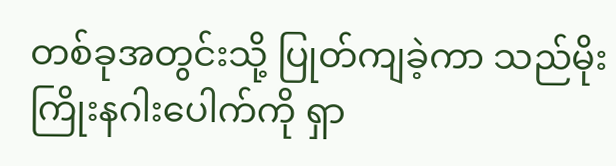တစ်ခုအတွင်းသို့ ပြုတ်ကျခဲ့ကာ သည်မိုးကြိုးနဂါးပေါက်ကို ရှာ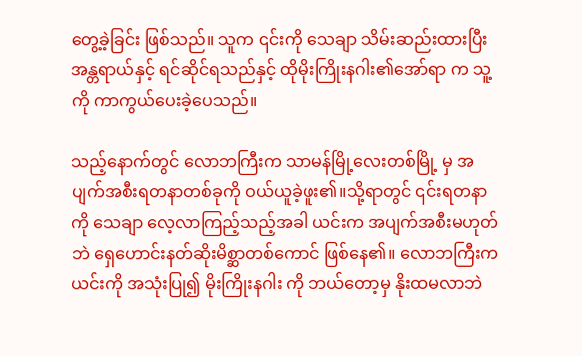တွေ့ခဲ့ခြင်း ဖြစ်သည်။ သူက ၎င်းကို သေချာ သိမ်းဆည်းထားပြီး
အန္တရာယ်နှင့် ရင်ဆိုင်ရသည်နှင့် ထိုမိုးကြိုးနဂါး၏အော်ရာ က သူ့ကို ကာကွယ်ပေးခဲ့ပေသည်။

သည့်နောက်တွင် လောဘကြီးက သာမန်မြို့လေးတစ်မြို့ မှ အပျက်အစီးရတနာတစ်ခုကို ဝယ်ယူခဲ့ဖူး၏။သို့ရာတွင် ၎င်းရတနာကို သေချာ လေ့လာကြည့်သည့်အခါ ယင်းက အပျက်အစီးမဟုတ်ဘဲ ရှေဟောင်းနတ်ဆိုးမိစ္ဆာတစ်ကောင် ဖြစ်နေ၏။ လောဘကြီးက ယင်းကို အသုံးပြု၍ မိုးကြိုးနဂါး ကို ဘယ်တော့မှ နိုးထမလာဘဲ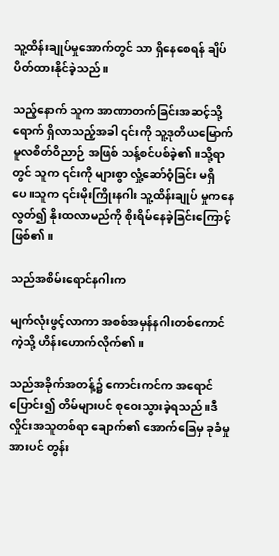သူ့ထိန်းချုပ်မှုအောက်တွင် သာ ရှိနေစေရန် ချိပ်ပိတ်ထားနိုင်ခဲ့သည်။

သည့်နောက် သူက အာဏာတက်ခြင်းအဆင့်သို့ ရောက် ရှိလာသည့်အခါ ၎င်းကို သူ့ဒုတိယမြောက်မူလစိတ်ဝိညာဉ် အဖြစ် သန့်စင်ပစ်ခဲ့၏။သို့ရာတွင် သူက ၎င်းကို များစွာ လှုံ့ဆော်ဝံ့ခြင်း မရှိပေ။သူက ၎င်းမိုးကြိုးနဂါး သူ့ထိန်းချုပ် မှုကနေ လွတ်၍ နိုးထလာမည်ကို စိုးရိမ်နေခဲ့ခြင်းကြောင့် ဖြစ်၏။

သည်အစိမ်းရောင်နဂါးက

မျက်လုံးဖွင့်လာကာ အစစ်အမှန်နဂါးတစ်ကောင်ကဲ့သို့ ဟိန်းဟောက်လိုက်၏။

သည်အခိုက်အတန့်၌ ကောင်းကင်က အရောင်ပြောင်း၍ တိမ်များပင် စုဝေးသွားခဲ့ရသည်။ဒီလှိုင်းအသူတစ်ရာ ချောက်၏ အောက်ခြေမှ ခုခံမှုအားပင် တွန်း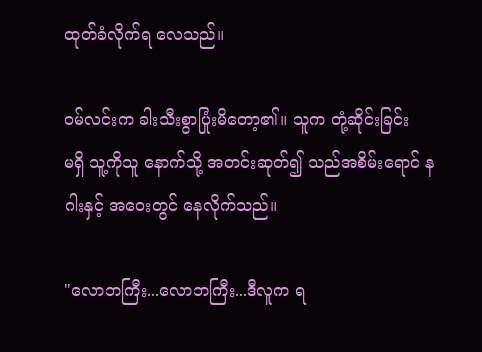ထုတ်ခံလိုက်ရ လေသည်။

ဝမ်လင်းက ခါးသီးစွာပြုံးမိတော့၏။ သူက တုံ့ဆိုင်းခြင်း
မရှိ သူ့ကိုသူ နောက်သို့ အတင်းဆုတ်၍ သည်အစိမ်းရောင် နဂါးနှင့် အဝေးတွင် နေလိုက်သည်။

"လောဘကြီး...လောဘကြီး...ဒီလူက ရ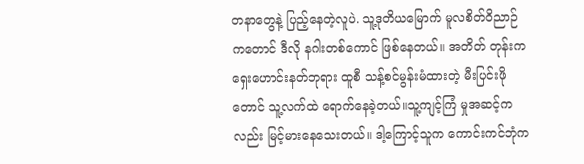တနာတွေနဲ့ ပြည့်နေတဲ့လူပဲ. သူ့ဒုတိယမြောက် မူလစိတ်ဝိညာဉ် ကတောင် ဒီလို နဂါးတစ်ကောင် ဖြစ်နေတယ်။ အတိတ် တုန်းက ရှေးဟောင်းနတ်ဘုရား ထူစီ သန့်စင်မွန်းမံထားတဲ့ မီးပြင်းဖိုတောင် သူ့လက်ထဲ ရောက်နေခဲ့တယ်။သူ့ကျင့်ကြံ မှုအဆင့်ကလည်း မြင့်မားနေသေးတယ်။ ဒါ့ကြောင့်သူက ကောင်းကင်ဘုံက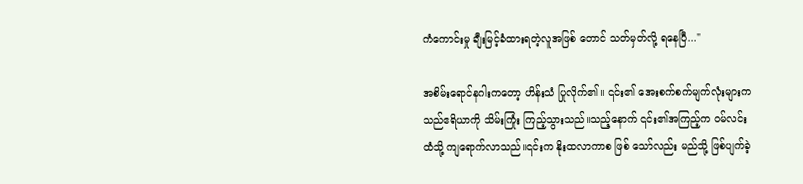ကံကောင်းမှု ချီးမြင့်ခံထားရတဲ့လူအဖြစ် တောင် သတ်မှတ်လို့ ရနေပြီ..."

အစိမ်းရောင်နဂါးကတော့ ဟိန်းသံ ပြုလိုက်၏။ ၎င်း၏ အေးစက်စက်မျက်လုံးများက သည်ဧရိယာကို သိမ်းကြုံး ကြည့်သွားသည်။သည့်နောက် ၎င်း၏အကြည့်က ဝမ်လင်း ထံသို့ ကျရောက်လာသည်။၎င်းက နိုးထလာကာစ ဖြစ် သော်လည်း မည်သို့ ဖြစ်ပျက်ခဲ့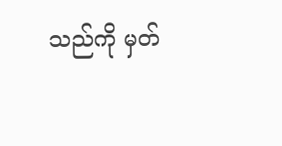သည်ကို မှတ်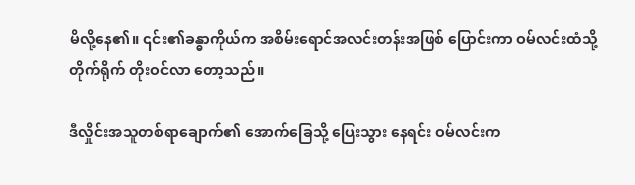မိလို့နေ၏။ ၎င်း၏ခန္ဓာကိုယ်က အစိမ်းရောင်အလင်းတန်းအဖြစ် ပြောင်းကာ ဝမ်လင်းထံသို့ တိုက်ရိုက် တိုးဝင်လာ တော့သည်။

ဒီလှိုင်းအသူတစ်ရာချောက်၏ အောက်ခြေသို့ ပြေးသွား နေရင်း ဝမ်လင်းက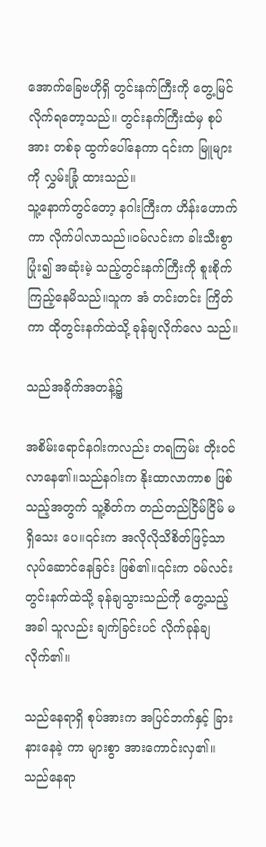အောက်ခြေဗဟိုရှိ တွင်းနက်ကြီးကို တွေ့မြင်လိုက်ရတော့သည်။ တွင်းနက်ကြီးထံမှ စုပ်အား တစ်ခု ထွက်ပေါ်နေကာ ၎င်းက မြူများကို လွှမ်းခြုံ ထားသည်။
သူ့နောက်တွင်တော့ နဂါးကြီးက ဟိန်းဟောက်ကာ လိုက်ပါလာသည်။ဝမ်လင်းက ခါးသီးစွာပြုံး၍ အဆုံးမဲ့ သည့်တွင်းနက်ကြီးကို စူးစိုက်ကြည့်နေမိသည်။သူက အံ တင်းတင်း ကြိတ်ကာ ထိုတွင်းနက်ထဲသို့ ခုန်ချလိုက်လေ သည်။

သည်အခိုက်အတန့်၌

အစိမ်းရောင်နဂါးကလည်း တရကြမ်း တိုးဝင်လာနေ၏။သည်နဂါးက နိုးထာလာကာစ ဖြစ်သည့်အတွက် သူ့စိတ်က တည်တည်ငြိမ်ငြိမ် မရှိသေး ပေ။၎င်းက အလိုလိုသိစိတ်ဖြင့်သာ လုပ်ဆောင်နေခြင်း ဖြစ်၏။၎င်းက ဝမ်လင်း တွင်းနက်ထဲသို့ ခုန်ချသွားသည်ကို တွေ့သည့်အခါ သူလည်း ချက်ခြင်းပင် လိုက်ခုန်ချလိုက်၏။

သည်နေရာရှိ စုပ်အားက အပြင်ဘက်နှင့် ခြားနားနေခဲ့ ကာ များစွာ အားကောင်းလှ၏။သည်နေရာ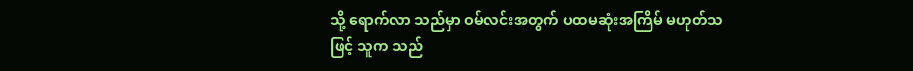သို့ ရောက်လာ သည်မှာ ဝမ်လင်းအတွက် ပထမဆုံးအကြိမ် မဟုတ်သဖြင့် သူက သည်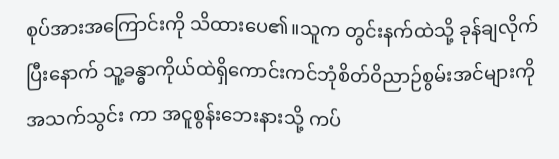စုပ်အားအကြောင်းကို သိထားပေ၏။သူက တွင်းနက်ထဲသို့ ခုန်ချလိုက်ပြီးနောက် သူ့ခန္ဓာကိုယ်ထဲရှိကောင်းကင်ဘုံစိတ်ဝိညာဉ်စွမ်းအင်များကို အသက်သွင်း ကာ အငူစွန်းဘေးနားသို့ ကပ်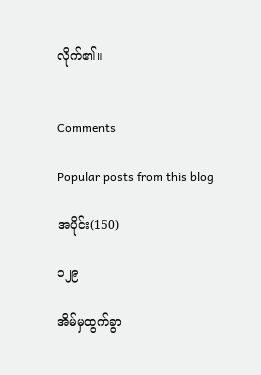လိုက်၏။


Comments

Popular posts from this blog

အပိုင်း(150)

၁၂၉

အိမ်မှထွက်ခွာ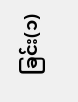ခြင်း(၁)